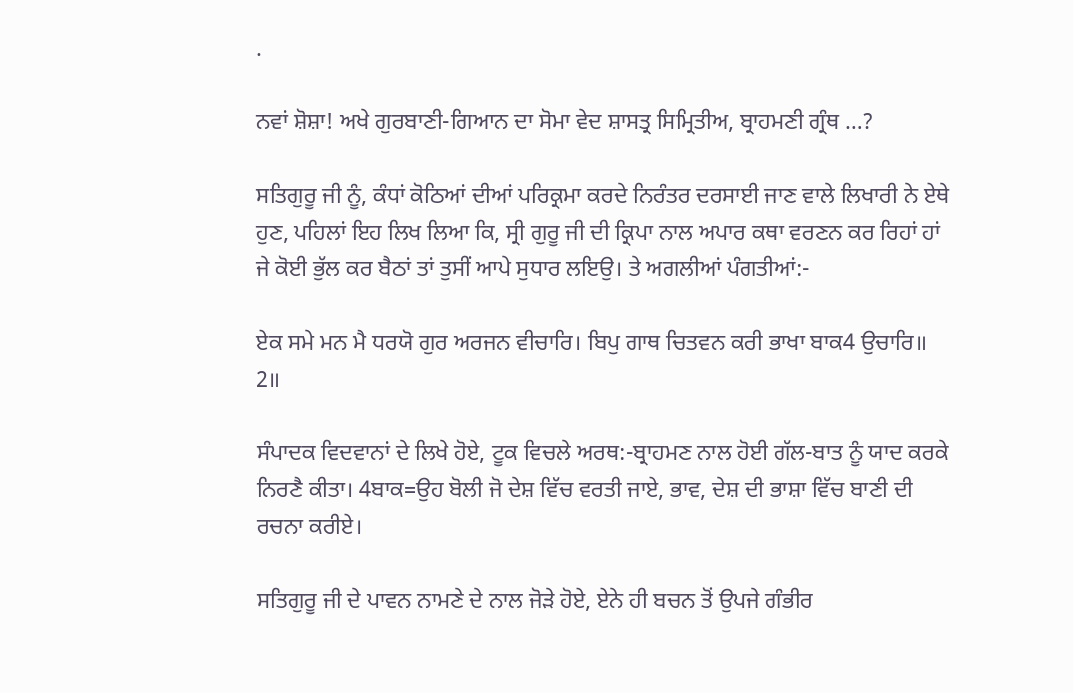.

ਨਵਾਂ ਸ਼ੋਸ਼ਾ! ਅਖੇ ਗੁਰਬਾਣੀ-ਗਿਆਨ ਦਾ ਸੋਮਾ ਵੇਦ ਸ਼ਾਸਤ੍ਰ ਸਿਮ੍ਰਿਤੀਅ, ਬ੍ਰਾਹਮਣੀ ਗ੍ਰੰਥ …?

ਸਤਿਗੁਰੂ ਜੀ ਨੂੰ, ਕੰਧਾਂ ਕੋਠਿਆਂ ਦੀਆਂ ਪਰਿਕ੍ਰਮਾ ਕਰਦੇ ਨਿਰੰਤਰ ਦਰਸਾਈ ਜਾਣ ਵਾਲੇ ਲਿਖਾਰੀ ਨੇ ਏਥੇ ਹੁਣ, ਪਹਿਲਾਂ ਇਹ ਲਿਖ ਲਿਆ ਕਿ, ਸ੍ਰੀ ਗੁਰੂ ਜੀ ਦੀ ਕ੍ਰਿਪਾ ਨਾਲ ਅਪਾਰ ਕਥਾ ਵਰਣਨ ਕਰ ਰਿਹਾਂ ਹਾਂ ਜੇ ਕੋਈ ਭੁੱਲ ਕਰ ਬੈਠਾਂ ਤਾਂ ਤੁਸੀਂ ਆਪੇ ਸੁਧਾਰ ਲਇਉ। ਤੇ ਅਗਲੀਆਂ ਪੰਗਤੀਆਂ:-

ਏਕ ਸਮੇ ਮਨ ਮੈ ਧਰਯੋ ਗੁਰ ਅਰਜਨ ਵੀਚਾਰਿ। ਬਿਪੁ ਗਾਥ ਚਿਤਵਨ ਕਰੀ ਭਾਖਾ ਬਾਕ4 ਉਚਾਰਿ॥ 2॥

ਸੰਪਾਦਕ ਵਿਦਵਾਨਾਂ ਦੇ ਲਿਖੇ ਹੋਏ, ਟੂਕ ਵਿਚਲੇ ਅਰਥ:-ਬ੍ਰਾਹਮਣ ਨਾਲ ਹੋਈ ਗੱਲ-ਬਾਤ ਨੂੰ ਯਾਦ ਕਰਕੇ ਨਿਰਣੈ ਕੀਤਾ। 4ਬਾਕ=ਉਹ ਬੋਲੀ ਜੋ ਦੇਸ਼ ਵਿੱਚ ਵਰਤੀ ਜਾਏ, ਭਾਵ, ਦੇਸ਼ ਦੀ ਭਾਸ਼ਾ ਵਿੱਚ ਬਾਣੀ ਦੀ ਰਚਨਾ ਕਰੀਏ।

ਸਤਿਗੁਰੂ ਜੀ ਦੇ ਪਾਵਨ ਨਾਮਣੇ ਦੇ ਨਾਲ ਜੋੜੇ ਹੋਏ, ਏਨੇ ਹੀ ਬਚਨ ਤੋਂ ਉਪਜੇ ਗੰਭੀਰ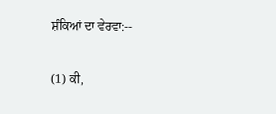ਸ਼ੰਕਿਆਂ ਦਾ ਵੇਰਵਾ:--

(1) ਕੀ,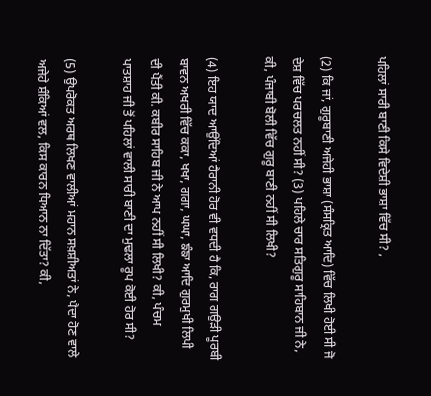ਪਹਿਲਾਂ ਸਾਰੀ ਬਾਣੀ ਕਿਸੇ ਵਿਦੇਸ਼ੀ ਭਾਸ਼ਾ ਵਿੱਚ ਸੀ? ,

(2) ਕਿ ਜਾਂ, ਗੁਰੂਬਾਣੀ ਅਜੇਹੀ ਭਾਸ਼ਾ (ਸੰਸਕ੍ਰਿਤ ਆਦਿ) ਵਿੱਚ ਲਿਖੀ ਹੋਈ ਸੀ ਜੋ ਦੇਸ਼ ਵਿੱਚ ਪਰਚਲਤ ਨਹੀਂ ਸੀ? (3) ਪਹਿਲੇ ਚਾਰ ਸਤਿਗੁਰੂ ਸਾਹਿਬਾਨ ਜੀ ਨੇ, ਕੀ, ਪੰਜਾਬੀ ਬੋਲੀ ਵਿੱਚ ਗੁਰੂ ਬਾਣੀ ਨਹੀਂ ਸੀ ਲਿਖੀ?

(4) ਇਹ ਯਾਦ ਆਉਂਦਿਆਂ ਹੈਰਾਨੀ ਹੋਰ ਵੀ ਵਧਦੀ ਹੈ ਕਿ, ਰਾਗ ਗਉੜੀ ਪੂਰਬੀ ਬਾਵਨ ਅਖਰੀ ਵਿੱਚ ਕਕਾ, ਖਖਾ, ਗਗਾ, ਘਘਾ, ਙੰਙਾ ਆਦਿ ਗੁਰਮੁਖੀ ਲਿਪੀ ਦੀ ਪੈਂਤੀ ਕੀ. ਕਬੀਰ ਸਾਹਿਬ ਜੀ ਨੇ ਆਪ ਨਹੀਂ ਸੀ ਲਿਖੀ? ਕੀ, ਪੰਚਮ ਪਾਤਸ਼ਾਹ ਜੀ ਤੋਂ ਪਹਿਲਾਂ ਵਾਲੀ ਸਾਰੀ ਬਾਣੀ ਦਾ ਮੁਢਲਾ ਰੂਪ ਕੋਈ ਹੋਰ ਸੀ?

(5) ਉਪਰੋਕਤ ਅਰਥ ਲਿਖਣ ਵਾਲੀਆਂ ਮਹਾਨ ਸਖ਼ਸ਼ੀਅਤਾਂ ਨੇ, ਪੈਦਾ ਹੋਣ ਵਾਲੇ ਅਜੇਹੇ ਸ਼ੰਕਿਆਂ ਵਲ, ਕਿਸ ਕਾਰਨ ਧਿਆਨ ਨਾ ਦਿੱਤਾ? ਕੀ,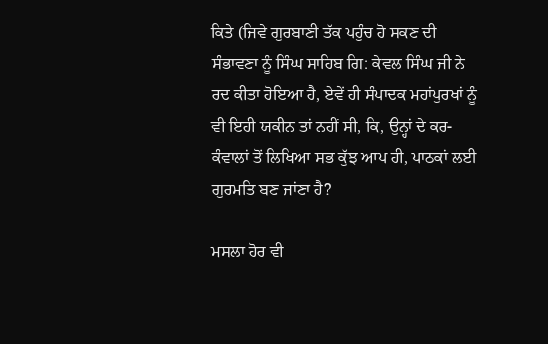ਕਿਤੇ (ਜਿਵੇ ਗੁਰਬਾਣੀ ਤੱਕ ਪਹੁੰਚ ਹੋ ਸਕਣ ਦੀ ਸੰਭਾਵਣਾ ਨੂੰ ਸਿੰਘ ਸਾਹਿਬ ਗਿ: ਕੇਵਲ ਸਿੰਘ ਜੀ ਨੇ ਰਦ ਕੀਤਾ ਹੋਇਆ ਹੈ, ਏਵੇਂ ਹੀ ਸੰਪਾਦਕ ਮਹਾਂਪੁਰਖਾਂ ਨੂੰ ਵੀ ਇਹੀ ਯਕੀਨ ਤਾਂ ਨਹੀਂ ਸੀ, ਕਿ, ਉਨ੍ਹਾਂ ਦੇ ਕਰ-ਕੰਵਾਲਾਂ ਤੋਂ ਲਿਖਿਆ ਸਭ ਕੁੱਝ ਆਪ ਹੀ, ਪਾਠਕਾਂ ਲਈ ਗੁਰਮਤਿ ਬਣ ਜਾਂਣਾ ਹੈ?

ਮਸਲਾ ਹੋਰ ਵੀ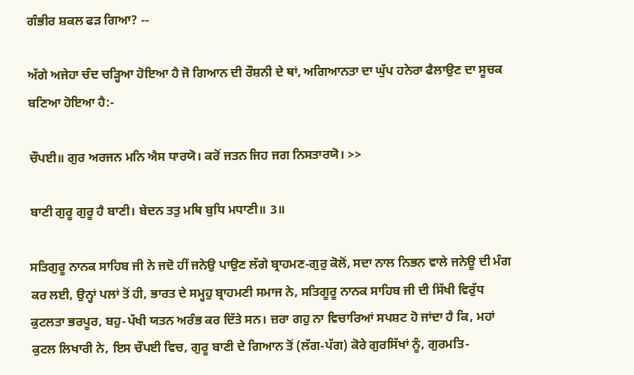ਗੰਭੀਰ ਸ਼ਕਲ ਫੜ ਗਿਆ? --

ਅੱਗੇ ਅਜੇਹਾ ਚੰਦ ਚੜ੍ਹਿਆ ਹੋਇਆ ਹੈ ਜੋ ਗਿਆਨ ਦੀ ਰੌਸ਼ਨੀ ਦੇ ਥਾਂ, ਅਗਿਆਨਤਾ ਦਾ ਘੁੱਪ ਹਨੇਰਾ ਫੈਲਾਉਣ ਦਾ ਸੂਚਕ ਬਣਿਆ ਹੋਇਆ ਹੈ:-

ਚੌਪਈ॥ ਗੁਰ ਅਰਜਨ ਮਨਿ ਐਸ ਧਾਰਯੋ। ਕਰੋਂ ਜਤਨ ਜਿਹ ਜਗ ਨਿਸਤਾਰਯੋ। >>

ਬਾਣੀ ਗੁਰੂ ਗੁਰੂ ਹੈ ਬਾਣੀ। ਬੇਦਨ ਤਤੁ ਮਥਿ ਬੁਧਿ ਮਧਾਣੀ॥ 3॥

ਸਤਿਗੁਰੂ ਨਾਨਕ ਸਾਹਿਬ ਜੀ ਨੇ ਜਦੋ ਹੀਂ ਜਨੇਉ ਪਾਉਣ ਲੱਗੇ ਬ੍ਰਾਹਮਣ-ਗੁਰੁ ਕੋਲੋਂ, ਸਦਾ ਨਾਲ ਨਿਭਨ ਵਾਲੇ ਜਨੇਊ ਦੀ ਮੰਗ ਕਰ ਲਈ, ਉਨ੍ਹਾਂ ਪਲਾਂ ਤੋਂ ਹੀ, ਭਾਰਤ ਦੇ ਸਮ੍ਹਹੁ ਬ੍ਰਾਹਮਣੀ ਸਮਾਜ ਨੇ, ਸਤਿਗੂਰੂ ਨਾਨਕ ਸਾਹਿਬ ਜੀ ਦੀ ਸਿੱਖੀ ਵਿਰੁੱਧ ਕੁਟਲਤਾ ਭਰਪੂਰ, ਬਹੁ-ਪੱਖੀ ਯਤਨ ਅਰੰਭ ਕਰ ਦਿੱਤੇ ਸਨ। ਜ਼ਰਾ ਗਹੁ ਨਾ ਵਿਚਾਰਿਆਂ ਸਪਸ਼ਟ ਹੋ ਜਾਂਦਾ ਹੈ ਕਿ, ਮਹਾਂ ਕੁਟਲ ਲਿਖਾਰੀ ਨੇ, ਇਸ ਚੌਪਈ ਵਿਚ, ਗੁਰੂ ਬਾਣੀ ਦੇ ਗਿਆਨ ਤੋਂ (ਲੱਗ-ਪੱਗ) ਕੋਰੇ ਗੁਰਸਿੱਖਾਂ ਨੂੰ, ਗੁਰਮਤਿ-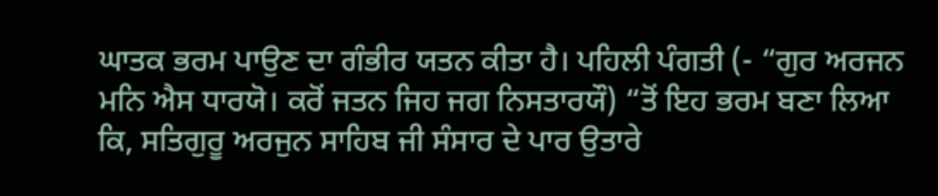ਘਾਤਕ ਭਰਮ ਪਾਉਣ ਦਾ ਗੰਭੀਰ ਯਤਨ ਕੀਤਾ ਹੈ। ਪਹਿਲੀ ਪੰਗਤੀ (- “ਗੁਰ ਅਰਜਨ ਮਨਿ ਐਸ ਧਾਰਯੋ। ਕਰੋਂ ਜਤਨ ਜਿਹ ਜਗ ਨਿਸਤਾਰਯੌ) “ਤੋਂ ਇਹ ਭਰਮ ਬਣਾ ਲਿਆ ਕਿ, ਸਤਿਗੁਰੂ ਅਰਜੁਨ ਸਾਹਿਬ ਜੀ ਸੰਸਾਰ ਦੇ ਪਾਰ ਉਤਾਰੇ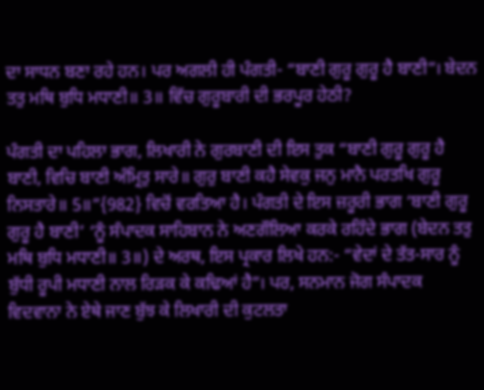ਦਾ ਸਾਧਨ ਬਣਾ ਰਹੇ ਹਨ। ਪਰ ਅਗਲੀ ਹੀ ਪੰਗਤੀ- “ਬਾਣੀ ਗੁਰੂ ਗੁਰੂ ਹੈ ਬਾਣੀ”। ਬੇਦਨ ਤਤੁ ਮਥਿ ਬੁਧਿ ਮਧਾਣੀ॥ 3॥ ਵਿੱਚ ਗੁਰੂਬਾਰੀ ਦੀ ਭਰਪੂਰ ਹੇਠੀ?

ਪੰਗਤੀ ਦਾ ਪਹਿਲਾ ਭਾਗ, ਲਿਖਾਰੀ ਨੇ ਗੁਰਬਾਣੀ ਦੀ ਇਸ ਤੁਕ “ਬਾਣੀ ਗੁਰੂ ਗੁਰੂ ਹੈ ਬਾਣੀ, ਵਿਚਿ ਬਾਣੀ ਅੰਮ੍ਰਿਤੁ ਸਾਰੇ॥ ਗੁਰੁ ਬਾਣੀ ਕਹੈ ਸੇਵਕੁ ਜਨੁ ਮਾਨੈ ਪਰਤਖਿ ਗੁਰੂ ਨਿਸਤਾਰੇ॥ 5॥”{982} ਵਿਚੋਂ ਵਰਤਿਆ ਹੈ। ਪੰਗਤੀ ਦੇ ਇਸ ਜ਼ਰੂਰੀ ਭਾਗ ‘ਬਾਣੀ ਗੁਰੂ ਗੁਰੂ ਹੈ ਬਾਣੀ’ ‘ਨੂੰ ਸੰਪਾਦਕ ਸਾਹਿਬਾਨ ਨੇ ਅਣਗੌਲਿਆ ਕਰਕੇ ਰਹਿੰਦੇ ਭਾਗ (ਬੇਦਨ ਤਤੁ ਮਥਿ ਬੁਧਿ ਮਧਾਣੀ॥ 3॥) ਦੇ ਅਰਥ, ਇਸ ਪ੍ਰਕਾਰ ਲਿਖੇ ਹਨ:- “ਵੇਦਾਂ ਦੇ ਤੱਤ-ਸਾਰ ਨੂੰ ਬੁੱਧੀ ਰੂਪੀ ਮਧਾਣੀ ਨਾਲ ਰਿੜਕ ਕੇ ਕਢਿਆਂ ਹੈ”। ਪਰ, ਸਨਮਾਨ ਜੋਗ ਸੰਪਾਦਕ ਵਿਦਵਾਨਾ ਨੇ ਏਥੇ ਜਾਣ ਬੁੱਝ ਕੇ ਲਿਖਾਰੀ ਦੀ ਕੁਟਲਤਾ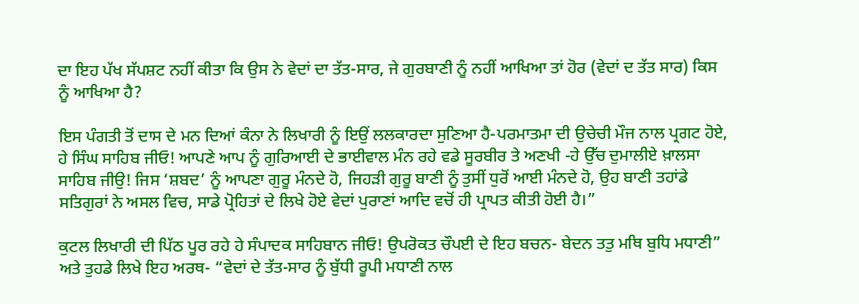ਦਾ ਇਹ ਪੱਖ ਸੱਪਸ਼ਟ ਨਹੀਂ ਕੀਤਾ ਕਿ ਉਸ ਨੇ ਵੇਦਾਂ ਦਾ ਤੱਤ-ਸਾਰ, ਜੇ ਗੁਰਬਾਣੀ ਨੂੰ ਨਹੀਂ ਆਖਿਆ ਤਾਂ ਹੋਰ (ਵੇਦਾਂ ਦ ਤੱਤ ਸਾਰ) ਕਿਸ ਨੂੰ ਆਖਿਆ ਹੈ?

ਇਸ ਪੰਗਤੀ ਤੋਂ ਦਾਸ ਦੇ ਮਨ ਦਿਆਂ ਕੰਨਾ ਨੇ ਲਿਖਾਰੀ ਨੂੰ ਇਉਂ ਲਲਕਾਰਦਾ ਸੁਣਿਆ ਹੈ-ਪਰਮਾਤਮਾ ਦੀ ਉਚੇਚੀ ਮੌਜ ਨਾਲ ਪ੍ਰਗਟ ਹੋਏ, ਹੇ ਸਿੰਘ ਸਾਹਿਬ ਜੀਓ! ਆਪਣੇ ਆਪ ਨੂੰ ਗੁਰਿਆਈ ਦੇ ਭਾਈਵਾਲ ਮੰਨ ਰਹੇ ਵਡੇ ਸੂਰਬੀਰ ਤੇ ਅਣਖੀ -ਹੇ ਉੱਚ ਦੁਮਾਲੀਏ ਖ਼ਾਲਸਾ ਸਾਹਿਬ ਜੀਉ! ਜਿਸ ‘ਸ਼ਬਦ’ ਨੂੰ ਆਪਣਾ ਗੁਰੂ ਮੰਨਦੇ ਹੋ, ਜਿਹੜੀ ਗੁਰੂ ਬਾਣੀ ਨੂੰ ਤੁਸੀਂ ਧੁਰੋਂ ਆਈ ਮੰਨਦੇ ਹੋ, ਉਹ ਬਾਣੀ ਤਹਾਂਡੇ ਸਤਿਗੁਰਾਂ ਨੇ ਅਸਲ ਵਿਚ, ਸਾਡੇ ਪ੍ਰੋਹਿਤਾਂ ਦੇ ਲਿਖੇ ਹੋਏ ਵੇਦਾਂ ਪੁਰਾਣਾਂ ਆਦਿ ਵਚੋਂ ਹੀ ਪ੍ਰਾਪਤ ਕੀਤੀ ਹੋਈ ਹੈ।”

ਕੁਟਲ ਲਿਖਾਰੀ ਦੀ ਪਿੱਠ ਪੂਰ ਰਹੇ ਹੇ ਸੰਪਾਦਕ ਸਾਹਿਬਾਨ ਜੀਓ! ਉਪਰੋਕਤ ਚੌਪਈ ਦੇ ਇਹ ਬਚਨ- ਬੇਦਨ ਤਤੁ ਮਥਿ ਬੁਧਿ ਮਧਾਣੀ” ਅਤੇ ਤੁਹਡੇ ਲਿਖੇ ਇਹ ਅਰਥ- “ਵੇਦਾਂ ਦੇ ਤੱਤ-ਸਾਰ ਨੂੰ ਬੁੱਧੀ ਰੂਪੀ ਮਧਾਣੀ ਨਾਲ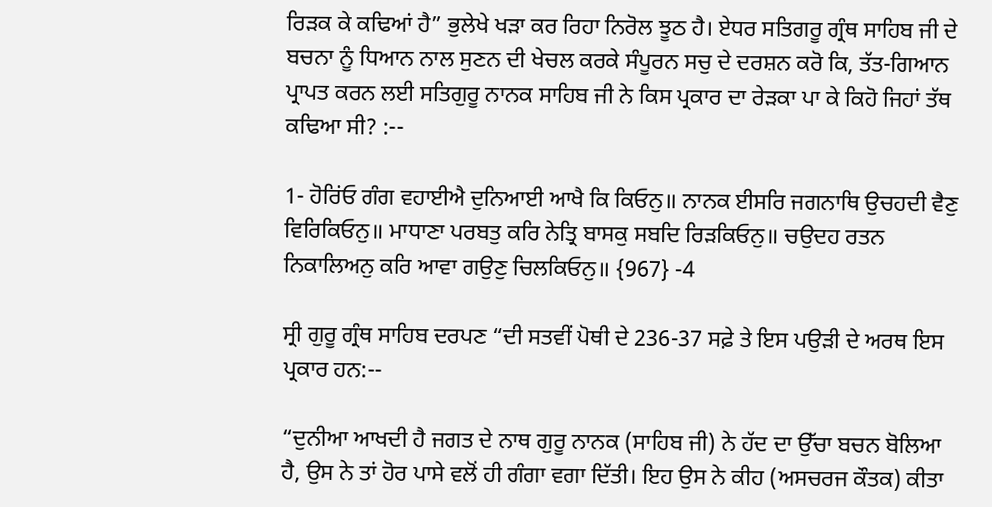ਰਿੜਕ ਕੇ ਕਢਿਆਂ ਹੈ” ਭੁਲੇਖੇ ਖੜਾ ਕਰ ਰਿਹਾ ਨਿਰੋਲ ਝੂਠ ਹੈ। ਏਧਰ ਸਤਿਗਰੂ ਗ੍ਰੰਥ ਸਾਹਿਬ ਜੀ ਦੇ ਬਚਨਾ ਨੂੰ ਧਿਆਨ ਨਾਲ ਸੁਣਨ ਦੀ ਖੇਚਲ ਕਰਕੇ ਸੰਪੂਰਨ ਸਚੁ ਦੇ ਦਰਸ਼ਨ ਕਰੋ ਕਿ, ਤੱਤ-ਗਿਆਨ ਪ੍ਰਾਪਤ ਕਰਨ ਲਈ ਸਤਿਗੁਰੂ ਨਾਨਕ ਸਾਹਿਬ ਜੀ ਨੇ ਕਿਸ ਪ੍ਰਕਾਰ ਦਾ ਰੇੜਕਾ ਪਾ ਕੇ ਕਿਹੋ ਜਿਹਾਂ ਤੱਥ ਕਢਿਆ ਸੀ? :--

1- ਹੋਰਿਂਓ ਗੰਗ ਵਹਾਈਐ ਦੁਨਿਆਈ ਆਖੈ ਕਿ ਕਿਓਨੁ॥ ਨਾਨਕ ਈਸਰਿ ਜਗਨਾਥਿ ਉਚਹਦੀ ਵੈਣੁ ਵਿਰਿਕਿਓਨੁ॥ ਮਾਧਾਣਾ ਪਰਬਤੁ ਕਰਿ ਨੇਤ੍ਰਿ ਬਾਸਕੁ ਸਬਦਿ ਰਿੜਕਿਓਨੁ॥ ਚਉਦਹ ਰਤਨ ਨਿਕਾਲਿਅਨੁ ਕਰਿ ਆਵਾ ਗਉਣੁ ਚਿਲਕਿਓਨੁ॥ {967} -4

ਸ੍ਰੀ ਗੁਰੂ ਗ੍ਰੰਥ ਸਾਹਿਬ ਦਰਪਣ “ਦੀ ਸਤਵੀਂ ਪੋਥੀ ਦੇ 236-37 ਸਫ਼ੇ ਤੇ ਇਸ ਪਉੜੀ ਦੇ ਅਰਥ ਇਸ ਪ੍ਰਕਾਰ ਹਨ:--

“ਦੁਨੀਆ ਆਖਦੀ ਹੈ ਜਗਤ ਦੇ ਨਾਥ ਗੁਰੂ ਨਾਨਕ (ਸਾਹਿਬ ਜੀ) ਨੇ ਹੱਦ ਦਾ ਉੱਚਾ ਬਚਨ ਬੋਲਿਆ ਹੈ, ਉਸ ਨੇ ਤਾਂ ਹੋਰ ਪਾਸੇ ਵਲੋਂ ਹੀ ਗੰਗਾ ਵਗਾ ਦਿੱਤੀ। ਇਹ ਉਸ ਨੇ ਕੀਹ (ਅਸਚਰਜ ਕੌਤਕ) ਕੀਤਾ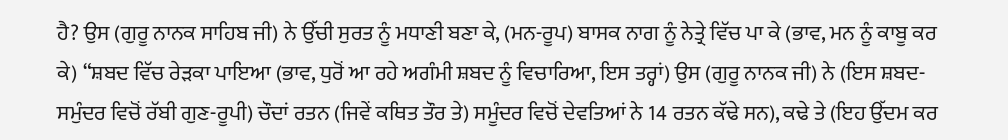ਹੈ? ਉਸ (ਗੁਰੂ ਨਾਨਕ ਸਾਹਿਬ ਜੀ) ਨੇ ਉੱਚੀ ਸੁਰਤ ਨੂੰ ਮਧਾਣੀ ਬਣਾ ਕੇ, (ਮਨ-ਰੂਪ) ਬਾਸਕ ਨਾਗ ਨੂੰ ਨੇਤ੍ਰੇ ਵਿੱਚ ਪਾ ਕੇ (ਭਾਵ, ਮਨ ਨੂੰ ਕਾਬੂ ਕਰ ਕੇ) “ਸ਼ਬਦ ਵਿੱਚ ਰੇੜਕਾ ਪਾਇਆ (ਭਾਵ, ਧੁਰੋਂ ਆ ਰਹੇ ਅਗੰਮੀ ਸ਼ਬਦ ਨੂੰ ਵਿਚਾਰਿਆ, ਇਸ ਤਰ੍ਹਾਂ) ਉਸ (ਗੁਰੂ ਨਾਨਕ ਜੀ) ਨੇ (ਇਸ ਸ਼ਬਦ-ਸਮੁੰਦਰ ਵਿਚੋਂ ਰੱਬੀ ਗੁਣ-ਰੂਪੀ) ਚੌਦਾਂ ਰਤਨ (ਜਿਵੇਂ ਕਥਿਤ ਤੌਰ ਤੇ) ਸਮੂੰਦਰ ਵਿਚੋਂ ਦੇਵਤਿਆਂ ਨੇ 14 ਰਤਨ ਕੱਢੇ ਸਨ), ਕਢੇ ਤੇ (ਇਹ ਉੱਦਮ ਕਰ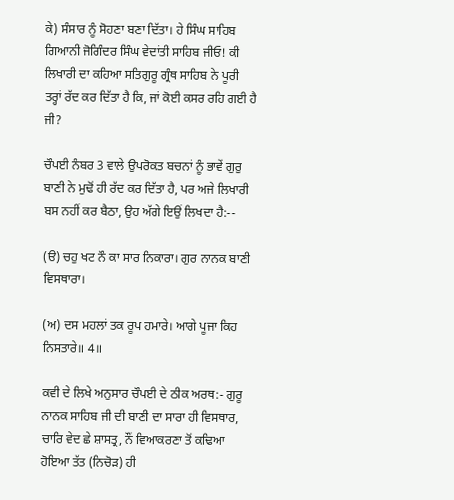ਕੇ) ਸੰਸਾਰ ਨੂੰ ਸੋਹਣਾ ਬਣਾ ਦਿੱਤਾ। ਹੇ ਸਿੰਘ ਸਾਹਿਬ ਗਿਆਨੀ ਜੋਗਿੰਦਰ ਸਿੰਘ ਵੇਦਾਂਤੀ ਸਾਹਿਬ ਜੀਓ! ਕੀ ਲਿਖਾਰੀ ਦਾ ਕਹਿਆ ਸਤਿਗੁਰੂ ਗ੍ਰੰਥ ਸਾਹਿਬ ਨੇ ਪੂਰੀ ਤਰ੍ਹਾਂ ਰੱਦ ਕਰ ਦਿੱਤਾ ਹੈ ਕਿ, ਜਾਂ ਕੋਈ ਕਸਰ ਰਹਿ ਗਈ ਹੈ ਜੀ?

ਚੌਪਈ ਨੰਬਰ 3 ਵਾਲੇ ਉਪਰੋਕਤ ਬਚਨਾਂ ਨੂੰ ਭਾਵੇਂ ਗੁਰੁ ਬਾਣੀ ਨੇ ਮੁਢੋਂ ਹੀ ਰੱਦ ਕਰ ਦਿੱਤਾ ਹੈ, ਪਰ ਅਜੇ ਲਿਖਾਰੀ ਬਸ ਨਹੀਂ ਕਰ ਬੈਠਾ, ਉਹ ਅੱਗੇ ਇਉਂ ਲਿਖਦਾ ਹੈ:--

(ੳ) ਚਹੁ ਖਟ ਨੌ ਕਾ ਸਾਰ ਨਿਕਾਰਾ। ਗੁਰ ਨਾਨਕ ਬਾਣੀ ਵਿਸਥਾਰਾ।

(ਅ) ਦਸ ਮਹਲਾਂ ਤਕ ਰੂਪ ਹਮਾਰੇ। ਆਗੇ ਪੂਜਾ ਕਿਹ ਨਿਸਤਾਰੇ॥ 4॥

ਕਵੀ ਦੇ ਲਿਖੇ ਅਨੁਸਾਰ ਚੌਪਈ ਦੇ ਠੀਕ ਅਰਥ:- ਗੁਰੂ ਨਾਨਕ ਸਾਹਿਬ ਜੀ ਦੀ ਬਾਣੀ ਦਾ ਸਾਰਾ ਹੀ ਵਿਸਥਾਰ, ਚਾਰਿ ਵੇਦ ਛੇ ਸ਼ਾਸਤ੍ਰ, ਨੌਂ ਵਿਆਕਰਣਾ ਤੋਂ ਕਢਿਆ ਹੋਇਆ ਤੱਤ (ਨਿਚੋੜ) ਹੀ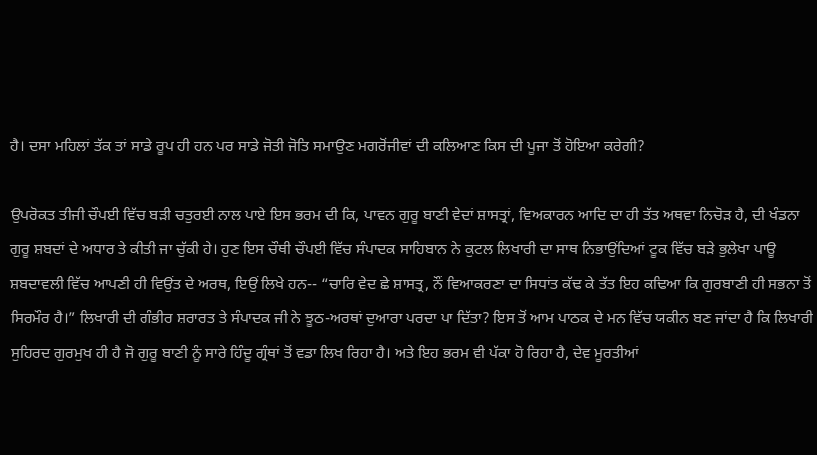ਹੈ। ਦਸਾ ਮਹਿਲਾਂ ਤੱਕ ਤਾਂ ਸਾਡੇ ਰੂਪ ਹੀ ਹਨ ਪਰ ਸਾਡੇ ਜੋਤੀ ਜੋਤਿ ਸਮਾਉਣ ਮਗਰੋਂਜੀਵਾਂ ਦੀ ਕਲਿਆਣ ਕਿਸ ਦੀ ਪੂਜਾ ਤੋਂ ਹੋਇਆ ਕਰੇਗੀ?

ਉਪਰੋਕਤ ਤੀਜੀ ਚੌਪਈ ਵਿੱਚ ਬੜੀ ਚਤੁਰਈ ਨਾਲ ਪਾਏ ਇਸ ਭਰਮ ਦੀ ਕਿ, ਪਾਵਨ ਗੁਰੂ ਬਾਣੀ ਵੇਦਾਂ ਸ਼ਾਸਤ੍ਰਾਂ, ਵਿਅਕਾਰਨ ਆਦਿ ਦਾ ਹੀ ਤੱਤ ਅਥਵਾ ਨਿਚੋੜ ਹੈ, ਦੀ ਖੰਡਨਾ ਗੁਰੂ ਸ਼ਬਦਾਂ ਦੇ ਅਧਾਰ ਤੇ ਕੀਤੀ ਜਾ ਚੁੱਕੀ ਹੇ। ਹੁਣ ਇਸ ਚੌਥੀ ਚੌਪਈ ਵਿੱਚ ਸੰਪਾਦਕ ਸਾਹਿਬਾਨ ਨੇ ਕੁਟਲ ਲਿਖਾਰੀ ਦਾ ਸਾਥ ਨਿਭਾਉਂਦਿਆਂ ਟੂਕ ਵਿੱਚ ਬੜੇ ਭੁਲੇਖਾ ਪਾਊ ਸ਼ਬਦਾਵਲੀ ਵਿੱਚ ਆਪਣੀ ਹੀ ਵਿਉਂਤ ਦੇ ਅਰਥ, ਇਉਂ ਲਿਖੇ ਹਨ-- “ਚਾਰਿ ਵੇਦ ਛੇ ਸ਼ਾਸਤ੍ਰ, ਨੌਂ ਵਿਆਕਰਣਾ ਦਾ ਸਿਧਾਂਤ ਕੱਢ ਕੇ ਤੱਤ ਇਹ ਕਢਿਆ ਕਿ ਗੁਰਬਾਣੀ ਹੀ ਸਭਨਾ ਤੋਂ ਸਿਰਮੌਰ ਹੈ।” ਲਿਖਾਰੀ ਦੀ ਗੰਭੀਰ ਸ਼ਰਾਰਤ ਤੇ ਸੰਪਾਦਕ ਜੀ ਨੇ ਝੂਠ-ਅਰਥਾਂ ਦੁਆਰਾ ਪਰਦਾ ਪਾ ਦਿੱਤਾ? ਇਸ ਤੋਂ ਆਮ ਪਾਠਕ ਦੇ ਮਨ ਵਿੱਚ ਯਕੀਨ ਬਣ ਜਾਂਦਾ ਹੈ ਕਿ ਲਿਖਾਰੀ ਸੁਹਿਰਦ ਗੁਰਮੁਖ ਹੀ ਹੈ ਜੋ ਗੁਰੂ ਬਾਣੀ ਨੂੰ ਸਾਰੇ ਹਿੰਦੂ ਗ੍ਰੰਥਾਂ ਤੋਂ ਵਡਾ ਲਿਖ ਰਿਹਾ ਹੈ। ਅਤੇ ਇਹ ਭਰਮ ਵੀ ਪੱਕਾ ਹੋ ਰਿਹਾ ਹੈ, ਦੇਵ ਮੂਰਤੀਆਂ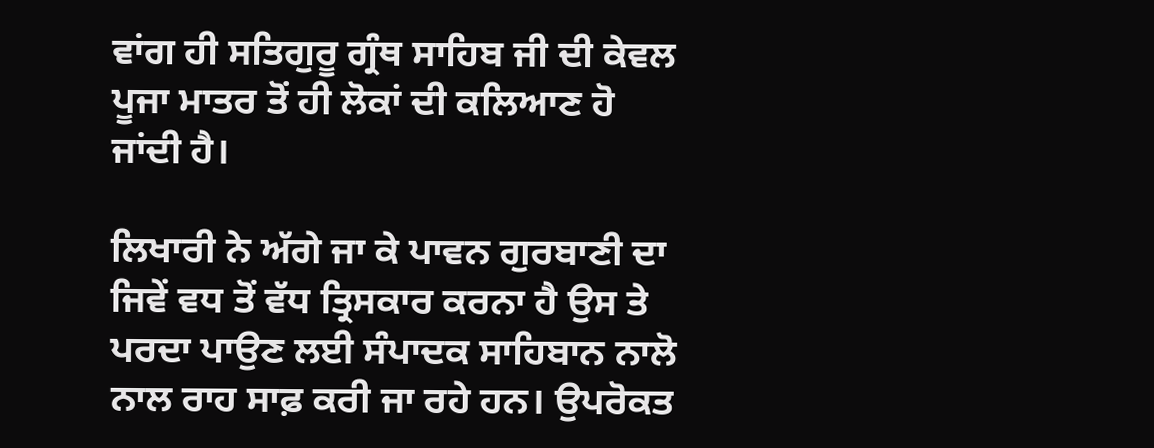ਵਾਂਗ ਹੀ ਸਤਿਗੁਰੂ ਗ੍ਰੰਥ ਸਾਹਿਬ ਜੀ ਦੀ ਕੇਵਲ ਪੂਜਾ ਮਾਤਰ ਤੋਂ ਹੀ ਲੋਕਾਂ ਦੀ ਕਲਿਆਣ ਹੋ ਜਾਂਦੀ ਹੈ।

ਲਿਖਾਰੀ ਨੇ ਅੱਗੇ ਜਾ ਕੇ ਪਾਵਨ ਗੁਰਬਾਣੀ ਦਾ ਜਿਵੇਂ ਵਧ ਤੋਂ ਵੱਧ ਤ੍ਰਿਸਕਾਰ ਕਰਨਾ ਹੈ ਉਸ ਤੇ ਪਰਦਾ ਪਾਉਣ ਲਈ ਸੰਪਾਦਕ ਸਾਹਿਬਾਨ ਨਾਲੋ ਨਾਲ ਰਾਹ ਸਾਫ਼ ਕਰੀ ਜਾ ਰਹੇ ਹਨ। ਉਪਰੋਕਤ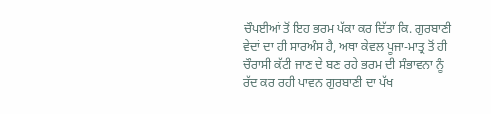ਚੌਪਈਆਂ ਤੋਂ ਇਹ ਭਰਮ ਪੱਕਾ ਕਰ ਦਿੱਤਾ ਕਿ. ਗੁਰਬਾਣੀ ਵੇਦਾਂ ਦਾ ਹੀ ਸਾਰਅੰਸ ਹੈ, ਅਥਾ ਕੇਵਲ ਪੂਜਾ-ਮਾਤ੍ਰ ਤੋਂ ਹੀ ਚੌਰਾਸੀ ਕੱਟੀ ਜਾਣ ਦੇ ਬਣ ਰਹੇ ਭਰਮ ਦੀ ਸੰਭਾਵਨਾ ਨੂੰ ਰੱਦ ਕਰ ਰਹੀ ਪਾਵਨ ਗੁਰਬਾਣੀ ਦਾ ਪੱਖ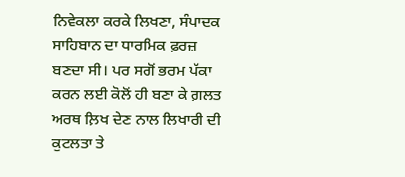ਨਿਵੇਕਲਾ ਕਰਕੇ ਲਿਖਣਾ, ਸੰਪਾਦਕ ਸਾਹਿਬਾਨ ਦਾ ਧਾਰਮਿਕ ਫ਼ਰਜ਼ ਬਣਦਾ ਸੀ। ਪਰ ਸਗੋਂ ਭਰਮ ਪੱਕਾ ਕਰਨ ਲਈ ਕੋਲੋਂ ਹੀ ਬਣਾ ਕੇ ਗ਼ਲਤ ਅਰਥ ਲ਼ਿਖ ਦੇਣ ਨਾਲ ਲਿਖਾਰੀ ਦੀ ਕੁਟਲਤਾ ਤੇ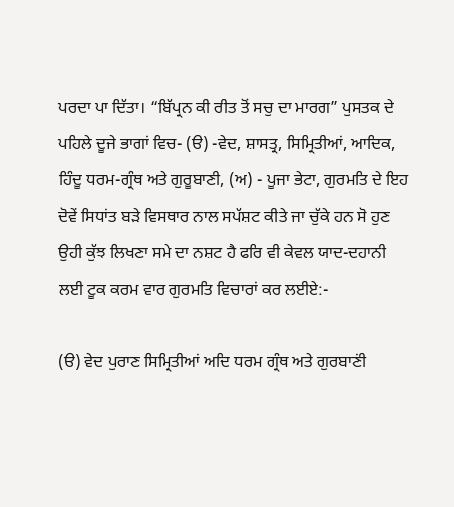ਪਰਦਾ ਪਾ ਦਿੱਤਾ। “ਬਿੱਪ੍ਰਨ ਕੀ ਰੀਤ ਤੋਂ ਸਚੁ ਦਾ ਮਾਰਗ” ਪੁਸਤਕ ਦੇ ਪਹਿਲੇ ਦੂਜੇ ਭਾਗਾਂ ਵਿਚ- (ੳ) -ਵੇਦ, ਸ਼ਾਸਤ੍ਰ, ਸਿਮ੍ਰਿਤੀਆਂ, ਆਦਿਕ, ਹਿੰਦੂ ਧਰਮ-ਗ੍ਰੰਥ ਅਤੇ ਗੁਰੂਬਾਣੀ, (ਅ) - ਪੂਜਾ ਭੇਟਾ, ਗੁਰਮਤਿ ਦੇ ਇਹ ਦੋਵੇਂ ਸਿਧਾਂਤ ਬੜੇ ਵਿਸਥਾਰ ਨਾਲ ਸਪੱਸ਼ਟ ਕੀਤੇ ਜਾ ਚੁੱਕੇ ਹਨ ਸੋ ਹੁਣ ਉਹੀ ਕੁੱਝ ਲਿਖਣਾ ਸਮੇ ਦਾ ਨਸ਼ਟ ਹੈ ਫਰਿ ਵੀ ਕੇਵਲ ਯਾਦ-ਦਹਾਨੀ ਲਈ ਟੂਕ ਕਰਮ ਵਾਰ ਗੁਰਮਤਿ ਵਿਚਾਰਾਂ ਕਰ ਲਈਏ:-

(ੳ) ਵੇਦ ਪੁਰਾਣ ਸਿਮ੍ਰਿਤੀਆਂ ਅਦਿ ਧਰਮ ਗ੍ਰੰਥ ਅਤੇ ਗੁਰਬਾਣਂੀ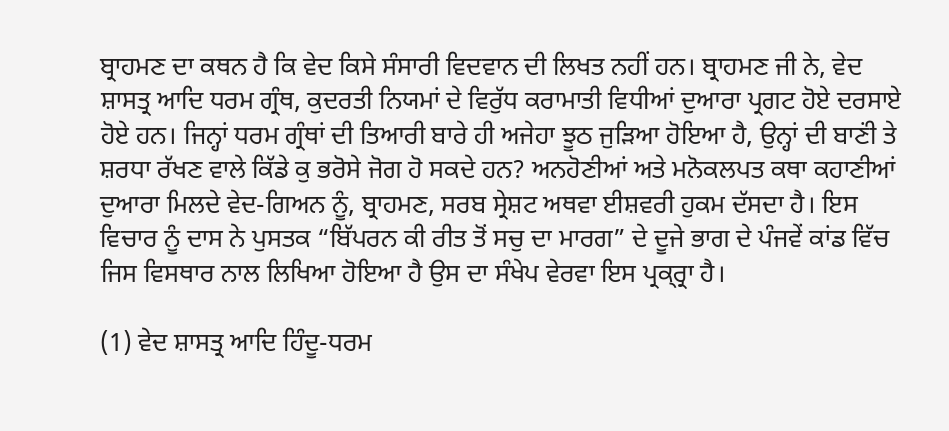ਬ੍ਰਾਹਮਣ ਦਾ ਕਥਨ ਹੈ ਕਿ ਵੇਦ ਕਿਸੇ ਸੰਸਾਰੀ ਵਿਦਵਾਨ ਦੀ ਲਿਖਤ ਨਹੀਂ ਹਨ। ਬ੍ਰਾਹਮਣ ਜੀ ਨੇ, ਵੇਦ ਸ਼ਾਸਤ੍ਰ ਆਦਿ ਧਰਮ ਗ੍ਰੰਥ, ਕੁਦਰਤੀ ਨਿਯਮਾਂ ਦੇ ਵਿਰੁੱਧ ਕਰਾਮਾਤੀ ਵਿਧੀਆਂ ਦੁਆਰਾ ਪ੍ਰਗਟ ਹੋਏ ਦਰਸਾਏ ਹੋਏ ਹਨ। ਜਿਨ੍ਹਾਂ ਧਰਮ ਗ੍ਰੰਥਾਂ ਦੀ ਤਿਆਰੀ ਬਾਰੇ ਹੀ ਅਜੇਹਾ ਝੂਠ ਜੁੜਿਆ ਹੋਇਆ ਹੈ, ਉਨ੍ਹਾਂ ਦੀ ਬਾਣਂੀ ਤੇ ਸ਼ਰਧਾ ਰੱਖਣ ਵਾਲੇ ਕਿੱਡੇ ਕੁ ਭਰੋਸੇ ਜੋਗ ਹੋ ਸਕਦੇ ਹਨ? ਅਨਹੋਣੀਆਂ ਅਤੇ ਮਨੋਕਲਪਤ ਕਥਾ ਕਹਾਣੀਆਂ ਦੁਆਰਾ ਮਿਲਦੇ ਵੇਦ-ਗਿਅਨ ਨੂੰ, ਬ੍ਰਾਹਮਣ, ਸਰਬ ਸ੍ਰੇਸ਼ਟ ਅਥਵਾ ਈਸ਼ਵਰੀ ਹੁਕਮ ਦੱਸਦਾ ਹੈ। ਇਸ ਵਿਚਾਰ ਨੂੰ ਦਾਸ ਨੇ ਪੁਸਤਕ “ਬਿੱਪਰਨ ਕੀ ਰੀਤ ਤੋਂ ਸਚੁ ਦਾ ਮਾਰਗ” ਦੇ ਦੂਜੇ ਭਾਗ ਦੇ ਪੰਜਵੇਂ ਕਾਂਡ ਵਿੱਚ ਜਿਸ ਵਿਸਥਾਰ ਨਾਲ ਲਿਖਿਆ ਹੋਇਆ ਹੈ ਉਸ ਦਾ ਸੰਖੇਪ ਵੇਰਵਾ ਇਸ ਪ੍ਰਕ੍ਰ੍ਰਾ ਹੈ।

(1) ਵੇਦ ਸ਼ਾਸਤ੍ਰ ਆਦਿ ਹਿੰਦੂ-ਧਰਮ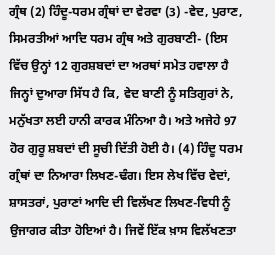ਗ੍ਰੰਥ (2) ਹਿੰਦੂ-ਧਰਮ ਗ੍ਰੰਥਾਂ ਦਾ ਵੇਰਵਾ (3) -ਵੇਦ, ਪੁਰਾਣ, ਸਿਮਰਤੀਆਂ ਆਦਿ ਧਰਮ ਗ੍ਰੰਥ ਅਤੇ ਗੁਰਬਾਣੀ- (ਇਸ ਵਿੱਚ ਉਨ੍ਹਾਂ 12 ਗੁਰਸ਼ਬਦਾਂ ਦਾ ਅਰਥਾਂ ਸਮੇਤ ਹਵਾਲਾ ਹੈ ਜਿਨ੍ਹਾਂ ਦੁਆਰਾ ਸਿੱਧ ਹੈ ਕਿ, ਵੇਦ ਬਾਣੀ ਨੂੰ ਸਤਿਗੁਰਾਂ ਨੇ, ਮਨੁੱਖਤਾ ਲਈ ਹਾਨੀ ਕਾਰਕ ਮੰਨਿਆ ਹੈ। ਅਤੇ ਅਜੇਹੇ 97 ਹੋਰ ਗੁਰੂ ਸ਼ਬਦਾਂ ਦੀ ਸੂਚੀ ਦਿੱਤੀ ਹੋਈ ਹੈ। (4) ਹਿੰਦੂ ਧਰਮ ਗ੍ਰੰਥਾਂ ਦਾ ਨਿਆਰਾ ਲਿਖਣ-ਢੰਗ। ਇਸ ਲੇਖ ਵਿੱਚ ਵੇਦਾਂ, ਸ਼ਾਸਤਰਾਂ, ਪੁਰਾਣਾਂ ਆਦਿ ਦੀ ਵਿਲੱਖਣ ਲਿਖਣ-ਵਿਧੀ ਨੂੰ ਉਜਾਗਰ ਕੀਤਾ ਹੋਇਆਂ ਹੈ। ਜਿਵੇਂ ਇੱਕ ਖ਼ਾਸ ਵਿਲੱਖਣਤਾ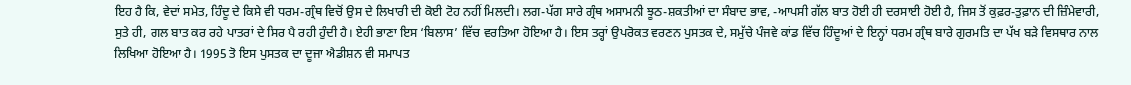ਇਹ ਹੈ ਕਿ, ਵੇਦਾਂ ਸਮੇਤ, ਹਿੰਦੂ ਦੇ ਕਿਸੇ ਵੀ ਧਰਮ-ਗ੍ਰੰਥ ਵਿਚੋਂ ਉਸ ਦੇ ਲਿਖਾਰੀ ਦੀ ਕੋਈ ਟੋਹ ਨਹੀਂ ਮਿਲਦੀ। ਲਗ-ਪੱਗ ਸਾਰੇ ਗ੍ਰੰਥ ਅਸਾਮਨੀ ਝੂਠ-ਸ਼ਕਤੀਆਂ ਦਾ ਸੰਬਾਦ ਭਾਵ, -ਆਪਸੀ ਗੱਲ ਬਾਤ ਹੋਈ ਹੀ ਦਰਸਾਈ ਹੋਈ ਹੈ, ਜਿਸ ਤੋਂ ਕੁਫ਼ਰ-ਤੁਫ਼ਾਨ ਦੀ ਜ਼ਿੰਮੇਵਾਰੀ, ਸੁਤੇ ਹੀ, ਗਲ ਬਾਤ ਕਰ ਰਹੇ ਪਾਤਰਾਂ ਦੇ ਸਿਰ ਪੈ ਰਹੀ ਹੁੰਦੀ ਹੈ। ਏਹੀ ਭਾਣਾ ਇਸ ‘ਬਿਲਾਸ’ ਵਿੱਚ ਵਰਤਿਆ ਹੋਇਆ ਹੈ। ਇਸ ਤਰ੍ਹਾਂ ਉਪਰੋਕਤ ਵਰਣਨ ਪੁਸਤਕ ਦੇ, ਸਮੁੱਚੇ ਪੰਜਵੇ ਕਾਂਡ ਵਿੱਚ ਹਿੰਦੂਆਂ ਦੇ ਇਨ੍ਹਾਂ ਧਰਮ ਗ੍ਰੰਥ ਬਾਰੇ ਗੁਰਮਤਿ ਦਾ ਪੱਖ ਬੜੇ ਵਿਸਥਾਰ ਨਾਲ ਲਿਖਿਆ ਹੋਇਆ ਹੈ। 1995 ਤੋ ਇਸ ਪੁਸਤਕ ਦਾ ਦੂਜਾ ਐਡੀਸ਼ਨ ਵੀ ਸਮਾਪਤ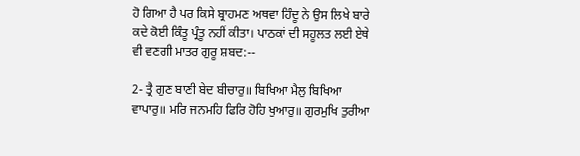ਹੋ ਗਿਆ ਹੈ ਪਰ ਕਿਸੇ ਬ੍ਰਾਹਮਣ ਅਥਵਾ ਹਿੰਦੂ ਨੇ ਉਸ ਲਿਖੇ ਬਾਰੇ ਕਦੇ ਕੋਈ ਕਿੰਤੂ ਪ੍ਰੰਤੂ ਨਹੀਂ ਕੀਤਾ। ਪਾਠਕਾਂ ਦੀ ਸਹੂਲਤ ਲਈ ਏਥੇ ਵੀ ਵਣਗੀ ਮਾਤਰ ਗੁਰੂ ਸ਼ਬਦ:--

2- ਤ੍ਰੈ ਗੁਣ ਬਾਣੀ ਬੇਦ ਬੀਚਾਰੁ॥ ਬਿਖਿਆ ਮੈਲੁ ਬਿਖਿਆ ਵਾਪਾਰੁ॥ ਮਰਿ ਜਨਮਹਿ ਫਿਰਿ ਹੋਹਿ ਖੁਆਰੁ॥ ਗੁਰਮੁਖਿ ਤੁਰੀਆ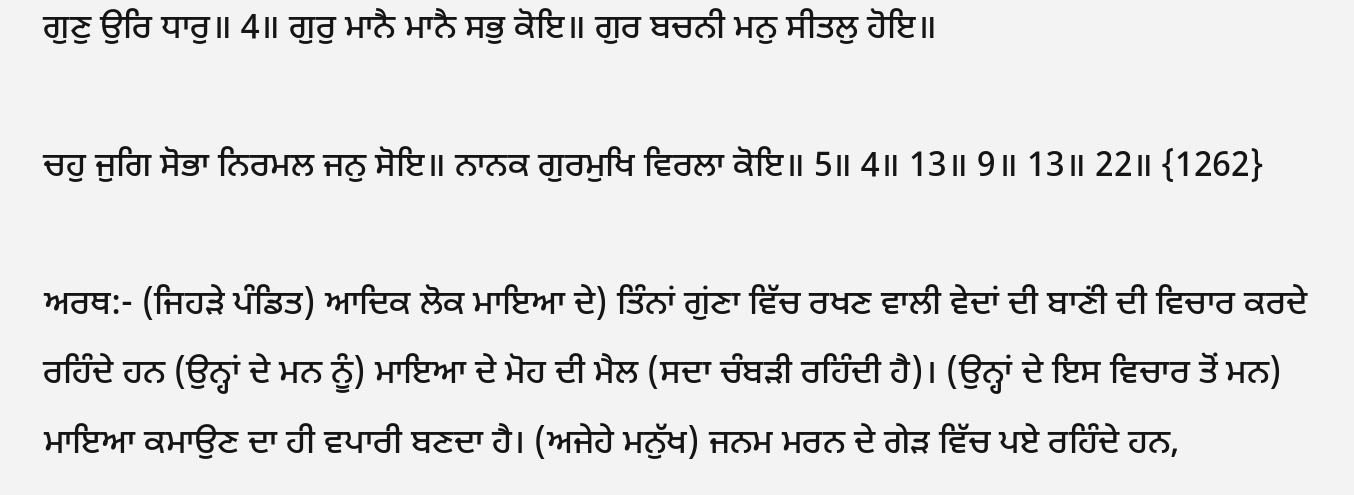ਗੁਣੁ ਉਰਿ ਧਾਰੁ॥ 4॥ ਗੁਰੁ ਮਾਨੈ ਮਾਨੈ ਸਭੁ ਕੋਇ॥ ਗੁਰ ਬਚਨੀ ਮਨੁ ਸੀਤਲੁ ਹੋਇ॥

ਚਹੁ ਜੁਗਿ ਸੋਭਾ ਨਿਰਮਲ ਜਨੁ ਸੋਇ॥ ਨਾਨਕ ਗੁਰਮੁਖਿ ਵਿਰਲਾ ਕੋਇ॥ 5॥ 4॥ 13॥ 9॥ 13॥ 22॥ {1262}

ਅਰਥ:- (ਜਿਹੜੇ ਪੰਡਿਤ) ਆਦਿਕ ਲੋਕ ਮਾਇਆ ਦੇ) ਤਿੰਨਾਂ ਗੁਂਣਾ ਵਿੱਚ ਰਖਣ ਵਾਲੀ ਵੇਦਾਂ ਦੀ ਬਾਣਂੀ ਦੀ ਵਿਚਾਰ ਕਰਦੇ ਰਹਿੰਦੇ ਹਨ (ਉਨ੍ਹਾਂ ਦੇ ਮਨ ਨੂੰ) ਮਾਇਆ ਦੇ ਮੋਹ ਦੀ ਮੈਲ (ਸਦਾ ਚੰਬੜੀ ਰਹਿੰਦੀ ਹੈ)। (ਉਨ੍ਹਾਂ ਦੇ ਇਸ ਵਿਚਾਰ ਤੋਂ ਮਨ) ਮਾਇਆ ਕਮਾਉਣ ਦਾ ਹੀ ਵਪਾਰੀ ਬਣਦਾ ਹੈ। (ਅਜੇਹੇ ਮਨੁੱਖ) ਜਨਮ ਮਰਨ ਦੇ ਗੇੜ ਵਿੱਚ ਪਏ ਰਹਿੰਦੇ ਹਨ,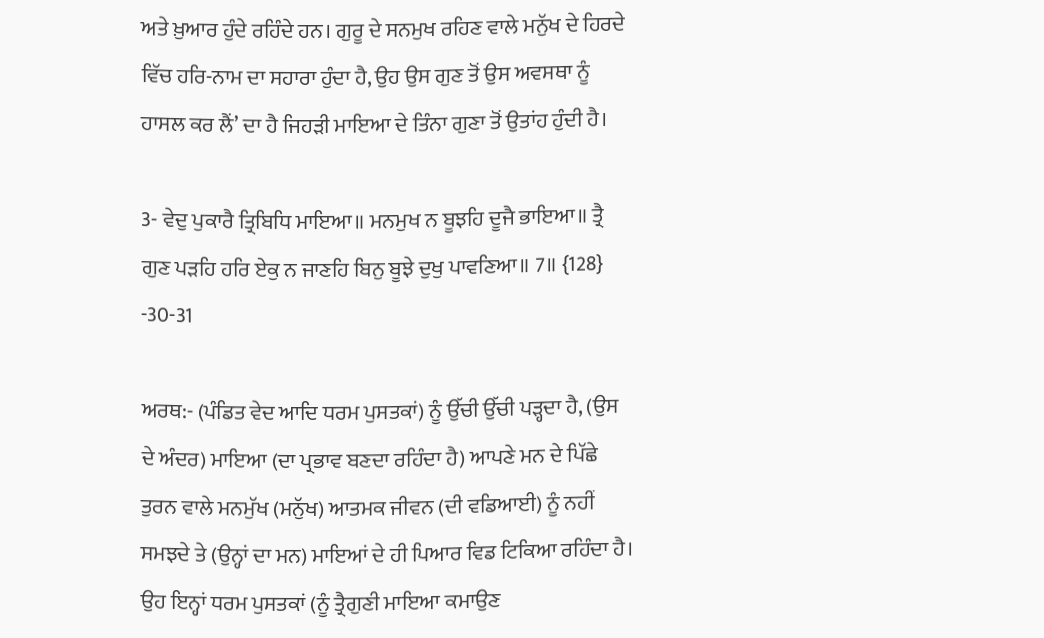ਅਤੇ ਖ਼ੁਆਰ ਹੁੰਦੇ ਰਹਿੰਦੇ ਹਨ। ਗੁਰੂ ਦੇ ਸਨਮੁਖ ਰਹਿਣ ਵਾਲੇ ਮਨੁੱਖ ਦੇ ਹਿਰਦੇ ਵਿੱਚ ਹਰਿ-ਨਾਮ ਦਾ ਸਹਾਰਾ ਹੁੰਦਾ ਹੈ, ਉਹ ਉਸ ਗੁਣ ਤੋਂ ਉਸ ਅਵਸਥਾ ਨੂੰ ਹਾਸਲ ਕਰ ਲੈਂ’ ਦਾ ਹੈ ਜਿਹੜੀ ਮਾਇਆ ਦੇ ਤਿੰਨਾ ਗੁਣਾ ਤੋਂ ਉਤਾਂਹ ਹੁੰਦੀ ਹੈ।

3- ਵੇਦੁ ਪੁਕਾਰੈ ਤ੍ਰਿਬਿਧਿ ਮਾਇਆ॥ ਮਨਮੁਖ ਨ ਬੂਝਹਿ ਦੂਜੈ ਭਾਇਆ॥ ਤ੍ਰੈ ਗੁਣ ਪੜਹਿ ਹਰਿ ਏਕੁ ਨ ਜਾਣਹਿ ਬਿਨੁ ਬੂਝੇ ਦੁਖੁ ਪਾਵਣਿਆ॥ 7॥ {128} -30-31

ਅਰਥ:- (ਪੰਡਿਤ ਵੇਦ ਆਦਿ ਧਰਮ ਪੁਸਤਕਾਂ) ਨੂੰ ਉੱਚੀ ਉੱਚੀ ਪੜ੍ਹਦਾ ਹੈ, (ਉਸ ਦੇ ਅੰਦਰ) ਮਾਇਆ (ਦਾ ਪ੍ਰਭਾਵ ਬਣਦਾ ਰਹਿੰਦਾ ਹੈ) ਆਪਣੇ ਮਨ ਦੇ ਪਿੱਛੇ ਤੁਰਨ ਵਾਲੇ ਮਨਮੁੱਖ (ਮਨੁੱਖ) ਆਤਮਕ ਜੀਵਨ (ਦੀ ਵਡਿਆਈ) ਨੂੰ ਨਹੀਂ ਸਮਝਦੇ ਤੇ (ਉਨ੍ਹਾਂ ਦਾ ਮਨ) ਮਾਇਆਂ ਦੇ ਹੀ ਪਿਆਰ ਵਿਡ ਟਿਕਿਆ ਰਹਿੰਦਾ ਹੈ। ਉਹ ਇਨ੍ਹਾਂ ਧਰਮ ਪੁਸਤਕਾਂ (ਨੂੰ ਤ੍ਰੈਗੁਣੀ ਮਾਇਆ ਕਮਾਉਣ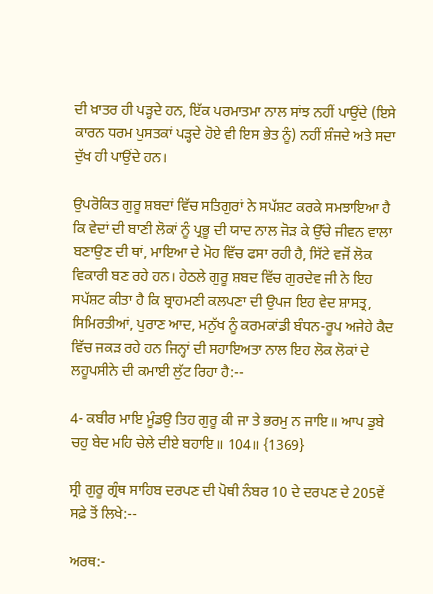ਦੀ ਖ਼ਾਤਰ ਹੀ ਪੜ੍ਹਦੇ ਹਨ, ਇੱਕ ਪਰਮਾਤਮਾ ਨਾਲ ਸਾਂਝ ਨਹੀਂ ਪਾਉਂਦੇ (ਇਸੇ ਕਾਰਨ ਧਰਮ ਪੁਸਤਕਾਂ ਪੜ੍ਹਦੇ ਹੋਏ ਵੀ ਇਸ ਭੇਤ ਨੂੰ) ਨਹੀਂ ਸ਼ੰਜਦੇ ਅਤੇ ਸਦਾ ਦੁੱਖ ਹੀ ਪਾਉਂਦੇ ਹਨ।

ਉਪਰੋਕਿਤ ਗੁਰੂ ਸ਼ਬਦਾਂ ਵਿੱਚ ਸਤਿਗੁਰਾਂ ਨੇ ਸਪੱਸ਼ਟ ਕਰਕੇ ਸਮਝਾਇਆ ਹੈ ਕਿ ਵੇਦਾਂ ਦੀ ਬਾਣੀ ਲੋਕਾਂ ਨੂੰ ਪ੍ਰਭੂ ਦੀ ਯਾਦ ਨਾਲ ਜੋੜ ਕੇ ਉੱਚੇ ਜੀਵਨ ਵਾਲਾ ਬਣਾਉਣ ਦੀ ਥਾਂ, ਮਾਇਆ ਦੇ ਮੋਹ ਵਿੱਚ ਫਸਾ ਰਹੀ ਹੈ, ਸਿੱਟੇ ਵਜੋਂ ਲੋਕ ਵਿਕਾਰੀ ਬਣ ਰਹੇ ਹਨ। ਹੇਠਲੇ ਗੁਰੂ ਸ਼ਬਦ ਵਿੱਚ ਗੁਰਦੇਵ ਜੀ ਨੇ ਇਹ ਸਪੱਸ਼ਟ ਕੀਤਾ ਹੈ ਕਿ ਬ੍ਰਾਹਮਣੀ ਕਲਪਣਾ ਦੀ ਉਪਜ ਇਹ ਵੇਦ ਸ਼ਾਸਤ੍ਰ, ਸਿਮਿਰਤੀਆਂ, ਪੁਰਾਣ ਆਦ, ਮਨੁੱਖ ਨੂੰ ਕਰਮਕਾਂਡੀ ਬੰਧਨ-ਰੂਪ ਅਜੇਹੇ ਕੈਦ ਵਿੱਚ ਜਕੜ ਰਹੇ ਹਨ ਜਿਨ੍ਹਾਂ ਦੀ ਸਹਾਇਅਤਾ ਨਾਲ ਇਹ ਲੋਕ ਲੋਕਾਂ ਦੇ ਲਹੂਪਸੀਨੇ ਦੀ ਕਮਾਈ ਲੁੱਟ ਰਿਹਾ ਹੈ:--

4- ਕਬੀਰ ਮਾਇ ਮੂੰਡਉ ਤਿਹ ਗੁਰੂ ਕੀ ਜਾ ਤੇ ਭਰਮੁ ਨ ਜਾਇ॥ ਆਪ ਡੁਬੇ ਚਹੁ ਬੇਦ ਮਹਿ ਚੇਲੇ ਦੀਏ ਬਹਾਇ॥ 104॥ {1369}

ਸ੍ਰੀ ਗੁਰੂ ਗ੍ਰੰਥ ਸਾਹਿਬ ਦਰਪਣ ਦੀ ਪੋਥੀ ਨੰਬਰ 10 ਦੇ ਦਰਪਣ ਦੇ 205ਵੇਂ ਸਫ਼ੇ ਤੋਂ ਲਿਖੇ:--

ਅਰਥ:-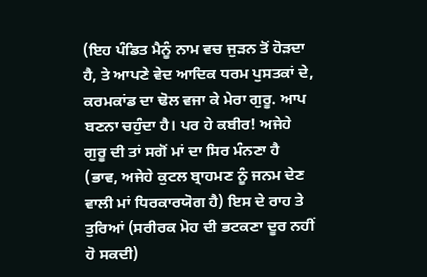(ਇਹ ਪੰਡਿਤ ਮੈਨੂੰ ਨਾਮ ਵਚ ਜੁੜਨ ਤੋਂ ਹੋੜਦਾ ਹੈ, ਤੇ ਆਪਣੇ ਵੇਦ ਆਦਿਕ ਧਰਮ ਪੁਸਤਕਾਂ ਦੇ, ਕਰਮਕਾਂਡ ਦਾ ਢੋਲ ਵਜਾ ਕੇ ਮੇਰਾ ਗੁਰੂ. ਆਪ ਬਣਨਾ ਚਹੁੰਦਾ ਹੈ। ਪਰ ਹੇ ਕਬੀਰ! ਅਜੇਹੇ ਗੁਰੂ ਦੀ ਤਾਂ ਸਗੋਂ ਮਾਂ ਦਾ ਸਿਰ ਮੰਨਣਾ ਹੈ (ਭਾਵ, ਅਜੇਹੇ ਕੁਟਲ ਬ੍ਰਾਹਮਣ ਨੂੰ ਜਨਮ ਦੇਣ ਵਾਲੀ ਮਾਂ ਧਿਰਕਾਰਯੋਗ ਹੈ) ਇਸ ਦੇ ਰਾਹ ਤੇ ਤੁਰਿਆਂ (ਸਰੀਰਕ ਮੋਹ ਦੀ ਭਟਕਣਾ ਦੂਰ ਨਹੀਂ ਹੋ ਸਕਦੀ)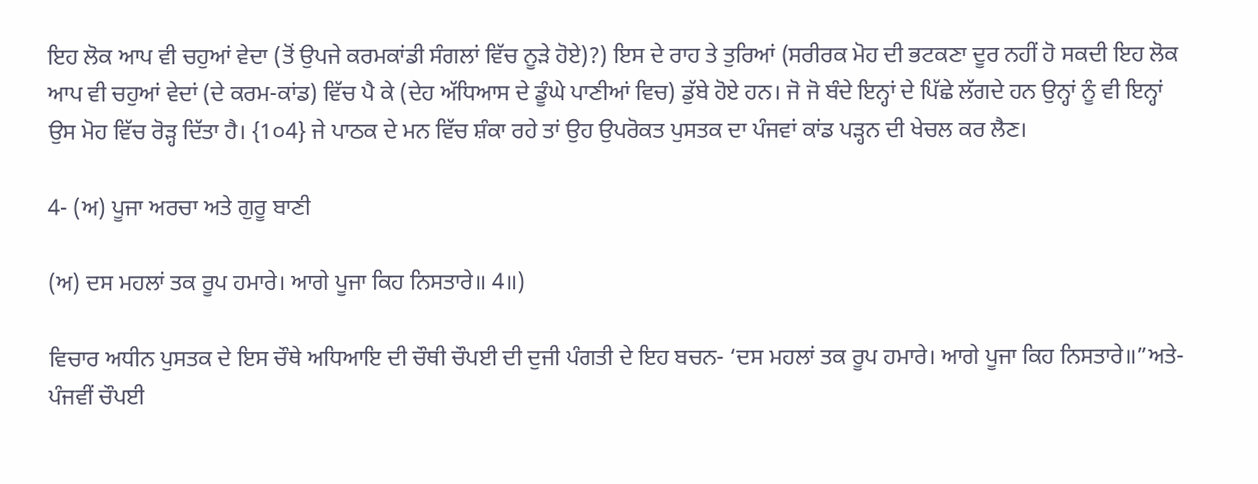ਇਹ ਲੋਕ ਆਪ ਵੀ ਚਹੁਆਂ ਵੇਦਾ (ਤੋਂ ਉਪਜੇ ਕਰਮਕਾਂਡੀ ਸੰਗਲਾਂ ਵਿੱਚ ਨੂੜੇ ਹੋਏ)?) ਇਸ ਦੇ ਰਾਹ ਤੇ ਤੁਰਿਆਂ (ਸਰੀਰਕ ਮੋਹ ਦੀ ਭਟਕਣਾ ਦੂਰ ਨਹੀਂ ਹੋ ਸਕਦੀ ਇਹ ਲੋਕ ਆਪ ਵੀ ਚਹੁਆਂ ਵੇਦਾਂ (ਦੇ ਕਰਮ-ਕਾਂਡ) ਵਿੱਚ ਪੈ ਕੇ (ਦੇਹ ਅੱਧਿਆਸ ਦੇ ਡੂੰਘੇ ਪਾਣੀਆਂ ਵਿਚ) ਡੁੱਬੇ ਹੋਏ ਹਨ। ਜੋ ਜੋ ਬੰਦੇ ਇਨ੍ਹਾਂ ਦੇ ਪਿੱਛੇ ਲੱਗਦੇ ਹਨ ਉਨ੍ਹਾਂ ਨੂੰ ਵੀ ਇਨ੍ਹਾਂ ਉਸ ਮੋਹ ਵਿੱਚ ਰੋੜ੍ਹ ਦਿੱਤਾ ਹੈ। {1੦4} ਜੇ ਪਾਠਕ ਦੇ ਮਨ ਵਿੱਚ ਸ਼ੰਕਾ ਰਹੇ ਤਾਂ ਉਹ ਉਪਰੋਕਤ ਪੁਸਤਕ ਦਾ ਪੰਜਵਾਂ ਕਾਂਡ ਪੜ੍ਹਨ ਦੀ ਖੇਚਲ ਕਰ ਲੈਣ।

4- (ਅ) ਪੂਜਾ ਅਰਚਾ ਅਤੇ ਗੁਰੂ ਬਾਣੀ

(ਅ) ਦਸ ਮਹਲਾਂ ਤਕ ਰੂਪ ਹਮਾਰੇ। ਆਗੇ ਪੂਜਾ ਕਿਹ ਨਿਸਤਾਰੇ॥ 4॥)

ਵਿਚਾਰ ਅਧੀਨ ਪੁਸਤਕ ਦੇ ਇਸ ਚੌਥੇ ਅਧਿਆਇ ਦੀ ਚੌਥੀ ਚੌਪਈ ਦੀ ਦੁਜੀ ਪੰਗਤੀ ਦੇ ਇਹ ਬਚਨ- ‘ਦਸ ਮਹਲਾਂ ਤਕ ਰੂਪ ਹਮਾਰੇ। ਆਗੇ ਪੂਜਾ ਕਿਹ ਨਿਸਤਾਰੇ॥”ਅਤੇ- ਪੰਜਵੀਂ ਚੌਪਈ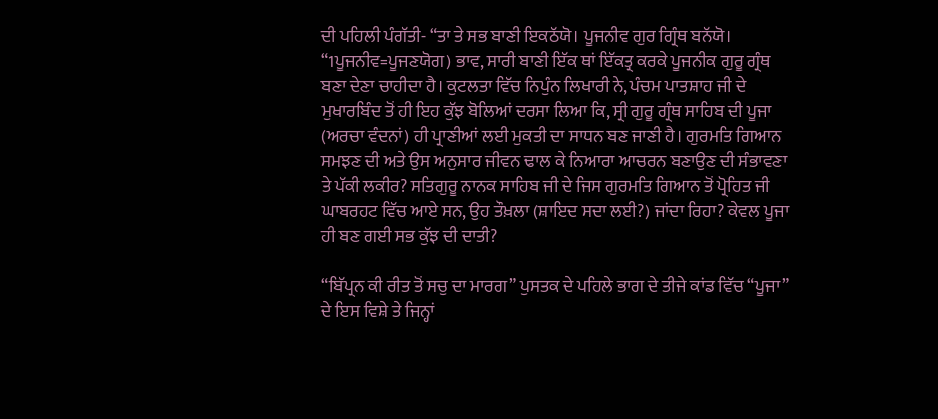ਦੀ ਪਹਿਲੀ ਪੰਗੱਤੀ- “ਤਾ ਤੇ ਸਭ ਬਾਣੀ ਇਕਠੱਯੋ। ਪੂਜਨੀਵ ਗੁਰ ਗ੍ਰਿੰਥ ਬਨੱਯੋ। “1ਪੂਜਨੀਵ=ਪੂਜਣਯੋਗ) ਭਾਵ, ਸਾਰੀ ਬਾਣੀ ਇੱਕ ਥਾਂ ਇੱਕਤ੍ਰ ਕਰਕੇ ਪੂਜਨੀਕ ਗੁਰੂ ਗ੍ਰੰਥ ਬਣਾ ਦੇਣਾ ਚਾਹੀਦਾ ਹੈ। ਕੁਟਲਤਾ ਵਿੱਚ ਨਿਪੁੰਨ ਲਿਖਾਰੀ ਨੇ, ਪੰਚਮ ਪਾਤਸ਼ਾਹ ਜੀ ਦੇ ਮੁਖਾਰਬਿੰਦ ਤੋਂ ਹੀ ਇਹ ਕੁੱਝ ਬੋਲਿਆਂ ਦਰਸਾ ਲਿਆ ਕਿ, ਸ੍ਰੀ ਗੁਰੂ ਗ੍ਰੰਥ ਸਾਹਿਬ ਦੀ ਪੂਜਾ (ਅਰਚਾ ਵੰਦਨਾਂ) ਹੀ ਪ੍ਰਾਣੀਆਂ ਲਈ ਮੁਕਤੀ ਦਾ ਸਾਧਨ ਬਣ ਜਾਣੀ ਹੈ। ਗੁਰਮਤਿ ਗਿਆਨ ਸਮਝਣ ਦੀ ਅਤੇ ਉਸ ਅਨੁਸਾਰ ਜੀਵਨ ਢਾਲ ਕੇ ਨਿਆਰਾ ਆਚਰਨ ਬਣਾਉਣ ਦੀ ਸੰਭਾਵਣਾ ਤੇ ਪੱਕੀ ਲਕੀਰ? ਸਤਿਗੁਰੂ ਨਾਨਕ ਸਾਹਿਬ ਜੀ ਦੇ ਜਿਸ ਗੁਰਮਤਿ ਗਿਆਨ ਤੋਂ ਪ੍ਰੋਹਿਤ ਜੀ ਘਾਬਰਹਟ ਵਿੱਚ ਆਏ ਸਨ, ਉਹ ਤੌਖ਼ਲਾ (ਸ਼ਾਇਦ ਸਦਾ ਲਈ?) ਜਾਂਦਾ ਰਿਹਾ? ਕੇਵਲ ਪੂਜਾ ਹੀ ਬਣ ਗਈ ਸਭ ਕੁੱਝ ਦੀ ਦਾਤੀ?

“ਬਿੱਪ੍ਰਨ ਕੀ ਰੀਤ ਤੋਂ ਸਚੁ ਦਾ ਮਾਰਗ” ਪੁਸਤਕ ਦੇ ਪਹਿਲੇ ਭਾਗ ਦੇ ਤੀਜੇ ਕਾਂਡ ਵਿੱਚ “ਪੂਜਾ” ਦੇ ਇਸ ਵਿਸ਼ੇ ਤੇ ਜਿਨ੍ਹਾਂ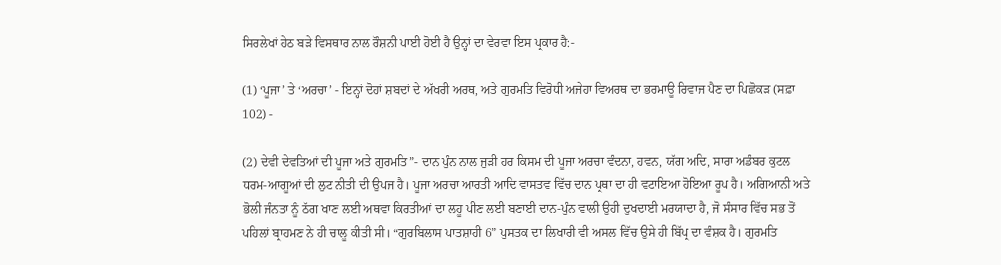ਸਿਰਲੇਖਾਂ ਹੇਠ ਬੜੇ ਵਿਸਥਾਰ ਨਾਲ ਰੌਸ਼ਨੀ ਪਾਈ ਹੋਈ ਹੈ ਉਨ੍ਹਾਂ ਦਾ ਵੇਰਵਾ ਇਸ ਪ੍ਰਕਾਰ ਹੈ:-

(1) ‘ਪੂਜਾ’ ਤੇ ‘ਅਰਚਾ’ - ਇਨ੍ਹਾਂ ਦੋਹਾਂ ਸ਼ਬਦਾਂ ਦੇ ਅੱਖਰੀ ਅਰਥ, ਅਤੇ ਗੁਰਮਤਿ ਵਿਰੋਧੀ ਅਜੇਹਾ ਵਿਅਰਥ ਦਾ ਭਰਮਾਊ ਰਿਵਾਜ ਪੈਣ ਦਾ ਪਿਛੋਕੜ (ਸਫ਼ਾ 102) -

(2) ਦੇਵੀ ਦੇਵਤਿਆਂ ਦੀ ਪੂਜਾ ਅਤੇ ਗੁਰਮਤਿ”- ਦਾਨ ਪੁੰਨ ਨਾਲ ਜੁੜੀ ਹਰ ਕਿਸਮ ਦੀ ਪੂਜਾ ਅਰਚਾ ਵੰਦਨਾ, ਹਵਨ, ਯੱਗ ਅਦਿ, ਸਾਰਾ ਅਡੰਬਰ ਕੁਟਲ ਧਰਮ-ਆਗੂਆਂ ਦੀ ਲੁਟ ਨੀਤੀ ਦੀ ਉਪਜ ਹੈ। ਪੂਜਾ ਅਰਚਾ ਆਰਤੀ ਆਦਿ ਵਾਸਤਵ ਵਿੱਚ ਦਾਨ ਪ੍ਰਥਾ ਦਾ ਹੀ ਵਟਾਇਆ ਹੋਇਆ ਰੂਪ ਹੈ। ਅਗਿਆਨੀ ਅਤੇ ਭੋਲੀ ਜੰਨਤਾ ਨੂੰ ਠੱਗ ਖਾਣ ਲਈ ਅਥਵਾ ਕਿਰਤੀਆਂ ਦਾ ਲਹੂ ਪੀਣ ਲਈ ਬਣਾਈ ਦਾਨ-ਪੁੰਨ ਵਾਲੀ ਉਹੀ ਦੁਖਦਾਈ ਮਰਯਾਦਾ ਹੈ, ਜੋ ਸੰਸਾਰ ਵਿੱਚ ਸਭ ਤੋਂ ਪਹਿਲਾਂ ਬ੍ਰਾਹਮਣ ਨੇ ਹੀ ਚਾਲੂ ਕੀਤੀ ਸੀ। “ਗੁਰਬਿਲਾਸ ਪਾਤਸ਼ਾਹੀ 6” ਪੁਸਤਕ ਦਾ ਲਿਖਾਰੀ ਵੀ ਅਸਲ ਵਿੱਚ ਉਸੇ ਹੀ ਬਿੱਪ੍ਰ ਦਾ ਵੰਸ਼ਕ ਹੈ। ਗੁਰਮਤਿ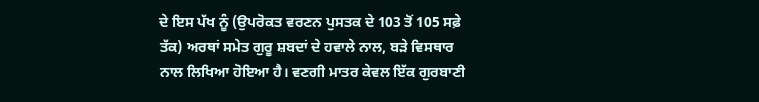ਦੇ ਇਸ ਪੱਖ ਨੂੰ (ਉਪਰੋਕਤ ਵਰਣਨ ਪੁਸਤਕ ਦੇ 103 ਤੋਂ 105 ਸਫ਼ੇ ਤੱਕ) ਅਰਥਾਂ ਸਮੇਤ ਗੁਰੂ ਸ਼ਬਦਾਂ ਦੇ ਹਵਾਲੇ ਨਾਲ, ਬੜੇ ਵਿਸਥਾਰ ਨਾਲ ਲਿਖਿਆ ਹੋਇਆ ਹੈ। ਵਣਗੀ ਮਾਤਰ ਕੇਵਲ ਇੱਕ ਗੁਰਬਾਣੀ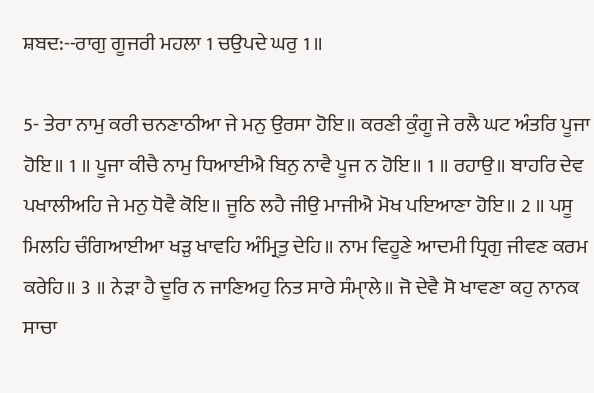ਸ਼ਬਦ:--ਰਾਗੁ ਗੂਜਰੀ ਮਹਲਾ 1 ਚਉਪਦੇ ਘਰੁ 1॥

5- ਤੇਰਾ ਨਾਮੁ ਕਰੀ ਚਨਣਾਠੀਆ ਜੇ ਮਨੁ ਉਰਸਾ ਹੋਇ॥ ਕਰਣੀ ਕੁੰਗੂ ਜੇ ਰਲੈ ਘਟ ਅੰਤਰਿ ਪੂਜਾ ਹੋਇ॥ 1 ॥ ਪੂਜਾ ਕੀਚੈ ਨਾਮੁ ਧਿਆਈਐ ਬਿਨੁ ਨਾਵੈ ਪੂਜ ਨ ਹੋਇ॥ 1 ॥ ਰਹਾਉ॥ ਬਾਹਰਿ ਦੇਵ ਪਖਾਲੀਅਹਿ ਜੇ ਮਨੁ ਧੋਵੈ ਕੋਇ॥ ਜੂਠਿ ਲਹੈ ਜੀਉ ਮਾਜੀਐ ਮੋਖ ਪਇਆਣਾ ਹੋਇ॥ 2 ॥ ਪਸੂ ਮਿਲਹਿ ਚੰਗਿਆਈਆ ਖੜੁ ਖਾਵਹਿ ਅੰਮ੍ਰਿਤੁ ਦੇਹਿ॥ ਨਾਮ ਵਿਹੂਣੇ ਆਦਮੀ ਧ੍ਰਿਗੁ ਜੀਵਣ ਕਰਮ ਕਰੇਹਿ॥ 3 ॥ ਨੇੜਾ ਹੈ ਦੂਰਿ ਨ ਜਾਣਿਅਹੁ ਨਿਤ ਸਾਰੇ ਸੰਮਾੑਲੇ॥ ਜੋ ਦੇਵੈ ਸੋ ਖਾਵਣਾ ਕਹੁ ਨਾਨਕ ਸਾਚਾ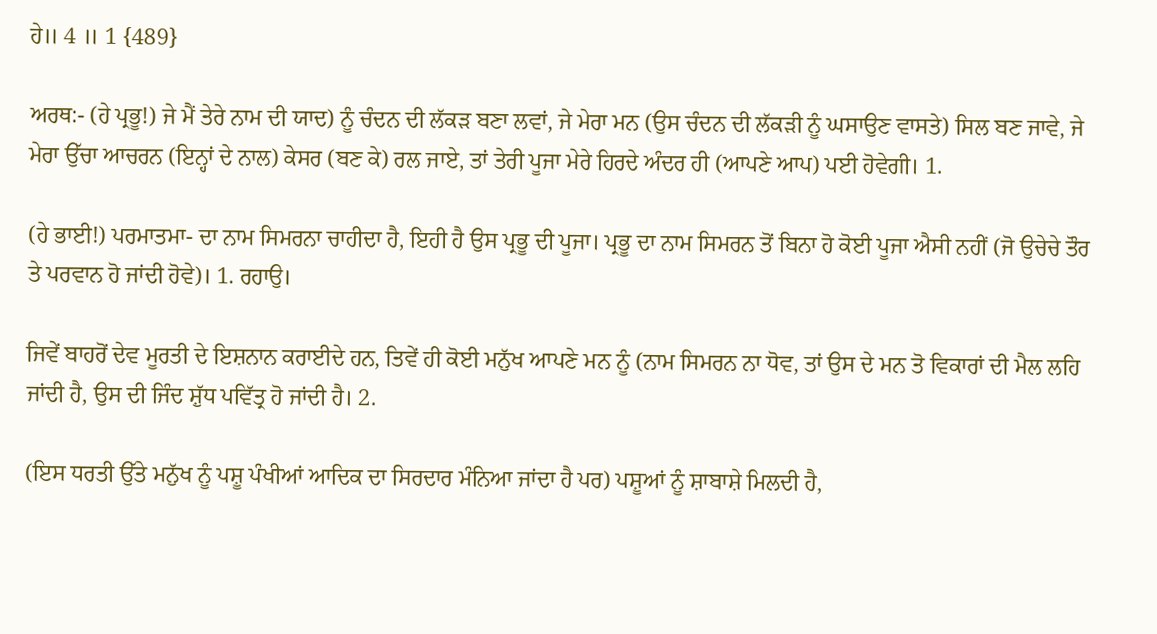ਹੇ॥ 4 ॥ 1 {489}

ਅਰਥ:- (ਹੇ ਪ੍ਰਭੂ!) ਜੇ ਮੈਂ ਤੇਰੇ ਨਾਮ ਦੀ ਯਾਦ) ਨੂੰ ਚੰਦਨ ਦੀ ਲੱਕੜ ਬਣਾ ਲਵਾਂ, ਜੇ ਮੇਰਾ ਮਨ (ਉਸ ਚੰਦਨ ਦੀ ਲੱਕੜੀ ਨੂੰ ਘਸਾਉਣ ਵਾਸਤੇ) ਸਿਲ ਬਣ ਜਾਵੇ, ਜੇ ਮੇਰਾ ਉੱਚਾ ਆਚਰਨ (ਇਨ੍ਹਾਂ ਦੇ ਨਾਲ) ਕੇਸਰ (ਬਣ ਕੇ) ਰਲ ਜਾਏ, ਤਾਂ ਤੇਰੀ ਪੂਜਾ ਮੇਰੇ ਹਿਰਦੇ ਅੰਦਰ ਹੀ (ਆਪਣੇ ਆਪ) ਪਈ ਹੋਵੇਗੀ। 1.

(ਹੇ ਭਾਈ!) ਪਰਮਾਤਮਾ- ਦਾ ਨਾਮ ਸਿਮਰਨਾ ਚਾਹੀਦਾ ਹੈ, ਇਹੀ ਹੈ ਉਸ ਪ੍ਰਭੂ ਦੀ ਪੂਜਾ। ਪ੍ਰਭੂ ਦਾ ਨਾਮ ਸਿਮਰਨ ਤੋਂ ਬਿਨਾ ਹੋ ਕੋਈ ਪੂਜਾ ਐਸੀ ਨਹੀਂ (ਜੋ ਉਚੇਚੇ ਤੌਰ ਤੇ ਪਰਵਾਨ ਹੋ ਜਾਂਦੀ ਹੋਵੇ)। 1. ਰਹਾਉ।

ਜਿਵੇਂ ਬਾਹਰੋਂ ਦੇਵ ਮੂਰਤੀ ਦੇ ਇਸ਼ਨਾਨ ਕਰਾਈਦੇ ਹਨ, ਤਿਵੇਂ ਹੀ ਕੋਈ ਮਨੁੱਖ ਆਪਣੇ ਮਨ ਨੂੰ (ਨਾਮ ਸਿਮਰਨ ਨਾ ਧੋਵ, ਤਾਂ ਉਸ ਦੇ ਮਨ ਤੋ ਵਿਕਾਰਾਂ ਦੀ ਮੈਲ ਲਹਿ ਜਾਂਦੀ ਹੈ, ਉਸ ਦੀ ਜਿੰਦ ਸ਼ੁੱਧ ਪਵਿੱਤ੍ਰ ਹੋ ਜਾਂਦੀ ਹੈ। 2.

(ਇਸ ਧਰਤੀ ਉੱਤੇ ਮਨੁੱਖ ਨੂੰ ਪਸ਼ੂ ਪੰਖੀਆਂ ਆਦਿਕ ਦਾ ਸਿਰਦਾਰ ਮੰਨਿਆ ਜਾਂਦਾ ਹੈ ਪਰ) ਪਸ਼ੂਆਂ ਨੂੰ ਸ਼ਾਬਾਸ਼ੇ ਮਿਲਦੀ ਹੈ,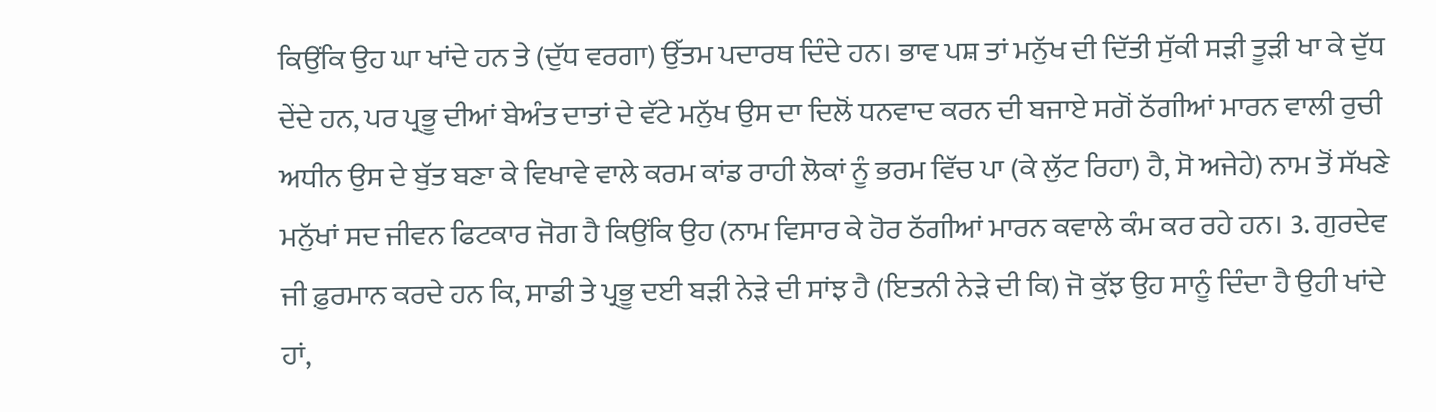ਕਿਉਂਕਿ ਉਹ ਘਾ ਖਾਂਦੇ ਹਨ ਤੇ (ਦੁੱਧ ਵਰਗਾ) ਉੱਤਮ ਪਦਾਰਥ ਦਿੰਦੇ ਹਨ। ਭਾਵ ਪਸ਼ ਤਾਂ ਮਨੁੱਖ ਦੀ ਦਿੱਤੀ ਸੁੱਕੀ ਸੜੀ ਤੂੜੀ ਖਾ ਕੇ ਦੁੱਧ ਦੇਂਦੇ ਹਨ, ਪਰ ਪ੍ਰਭੂ ਦੀਆਂ ਬੇਅੰਤ ਦਾਤਾਂ ਦੇ ਵੱਟੇ ਮਨੁੱਖ ਉਸ ਦਾ ਦਿਲੋਂ ਧਨਵਾਦ ਕਰਨ ਦੀ ਬਜਾਏ ਸਗੋਂ ਠੱਗੀਆਂ ਮਾਰਨ ਵਾਲੀ ਰੁਚੀ ਅਧੀਨ ਉਸ ਦੇ ਬੁੱਤ ਬਣਾ ਕੇ ਵਿਖਾਵੇ ਵਾਲੇ ਕਰਮ ਕਾਂਡ ਰਾਹੀ ਲੋਕਾਂ ਨੂੰ ਭਰਮ ਵਿੱਚ ਪਾ (ਕੇ ਲੁੱਟ ਰਿਹਾ) ਹੈ, ਸੋ ਅਜੇਹੇ) ਨਾਮ ਤੋਂ ਸੱਖਣੇ ਮਨੁੱਖਾਂ ਸਦ ਜੀਵਨ ਫਿਟਕਾਰ ਜੋਗ ਹੈ ਕਿਉਂਕਿ ਉਹ (ਨਾਮ ਵਿਸਾਰ ਕੇ ਹੋਰ ਠੱਗੀਆਂ ਮਾਰਨ ਕਵਾਲੇ ਕੰਮ ਕਰ ਰਹੇ ਹਨ। 3. ਗੁਰਦੇਵ ਜੀ ਫ਼ੁਰਮਾਨ ਕਰਦੇ ਹਨ ਕਿ, ਸਾਡੀ ਤੇ ਪ੍ਰਭੂ ਦਈ ਬੜੀ ਨੇੜੇ ਦੀ ਸਾਂਝ ਹੈ (ਇਤਨੀ ਨੇੜੇ ਦੀ ਕਿ) ਜੋ ਕੁੱਝ ਉਹ ਸਾਨੂੰ ਦਿੰਦਾ ਹੈ ਉਹੀ ਖਾਂਦੇ ਹਾਂ,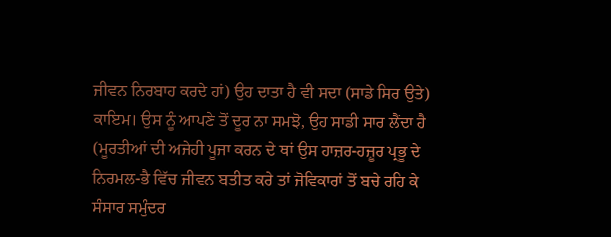ਜੀਵਨ ਨਿਰਬਾਹ ਕਰਦੇ ਹਾਂ) ਉਹ ਦਾਤਾ ਹੈ ਵੀ ਸਦਾ (ਸਾਡੇ ਸਿਰ ਉਤੇ) ਕਾਇਮ। ਉਸ ਨੂੰ ਆਪਣੇ ਤੋਂ ਦੂਰ ਨਾ ਸਮਝੋ, ਉਹ ਸਾਡੀ ਸਾਰ ਲੈਂਦਾ ਹੈ (ਮੂਰਤੀਆਂ ਦੀ ਅਜੇਹੀ ਪੂਜਾ ਕਰਨ ਦੇ ਥਾਂ ਉਸ ਹਾਜ਼ਰ-ਹਜ਼ੂਰ ਪ੍ਰਭੂ ਦੇ ਨਿਰਮਲ-ਭੈ ਵਿੱਚ ਜੀਵਨ ਬਤੀਤ ਕਰੇ ਤਾਂ ਜੋਵਿਕਾਰਾਂ ਤੋਂ ਬਚੇ ਰਹਿ ਕੇ ਸੰਸਾਰ ਸਮੁੰਦਰ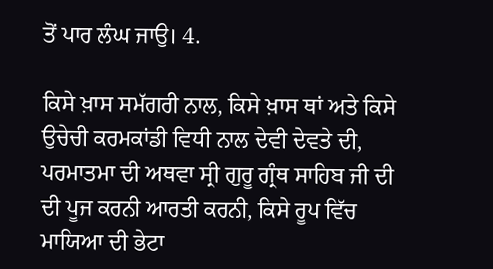ਤੋਂ ਪਾਰ ਲੰਘ ਜਾਉ। 4.

ਕਿਸੇ ਖ਼ਾਸ ਸਮੱਗਰੀ ਨਾਲ, ਕਿਸੇ ਖ਼ਾਸ ਥਾਂ ਅਤੇ ਕਿਸੇ ਉਚੇਚੀ ਕਰਮਕਾਂਡੀ ਵਿਧੀ ਨਾਲ ਦੇਵੀ ਦੇਵਤੇ ਦੀ, ਪਰਮਾਤਮਾ ਦੀ ਅਥਵਾ ਸ੍ਰੀ ਗੁਰੂ ਗ੍ਰੰਥ ਸਾਹਿਬ ਜੀ ਦੀ ਦੀ ਪੂਜ ਕਰਨੀ ਆਰਤੀ ਕਰਨੀ, ਕਿਸੇ ਰੂਪ ਵਿੱਚ ਮਾਯਿਆ ਦੀ ਭੇਟਾ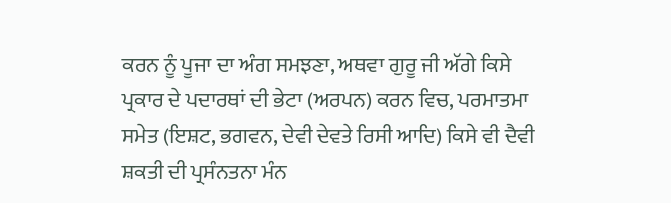ਕਰਨ ਨੂੰ ਪੂਜਾ ਦਾ ਅੰਗ ਸਮਝਣਾ, ਅਥਵਾ ਗੁਰੂ ਜੀ ਅੱਗੇ ਕਿਸੇ ਪ੍ਰਕਾਰ ਦੇ ਪਦਾਰਥਾਂ ਦੀ ਭੇਟਾ (ਅਰਪਨ) ਕਰਨ ਵਿਚ, ਪਰਮਾਤਮਾ ਸਮੇਤ (ਇਸ਼ਟ, ਭਗਵਨ, ਦੇਵੀ ਦੇਵਤੇ ਰਿਸੀ ਆਦਿ) ਕਿਸੇ ਵੀ ਦੈਵੀ ਸ਼ਕਤੀ ਦੀ ਪ੍ਰਸੰਨਤਨਾ ਮੰਨ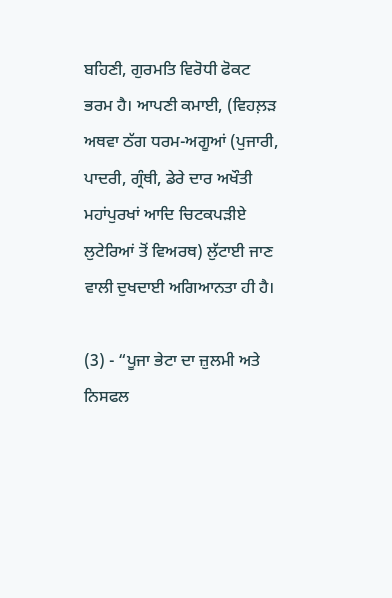ਬਹਿਣੀ, ਗੁਰਮਤਿ ਵਿਰੋਧੀ ਫੋਕਟ ਭਰਮ ਹੈ। ਆਪਣੀ ਕਮਾਈ, (ਵਿਹਲ਼ੜ ਅਥਵਾ ਠੱਗ ਧਰਮ-ਅਗੂਆਂ (ਪੁਜਾਰੀ, ਪਾਦਰੀ, ਗ੍ਰੰਥੀ, ਡੇਰੇ ਦਾਰ ਅਖੌਤੀ ਮਹਾਂਪੁਰਖਾਂ ਆਦਿ ਚਿਟਕਪੜੀਏ ਲੁਟੇਰਿਆਂ ਤੋਂ ਵਿਅਰਥ) ਲੁੱਟਾਈ ਜਾਣ ਵਾਲੀ ਦੁਖਦਾਈ ਅਗਿਆਨਤਾ ਹੀ ਹੈ।

(3) - “ਪੂਜਾ ਭੇਟਾ ਦਾ ਜ਼ੁਲਮੀ ਅਤੇ ਨਿਸਫਲ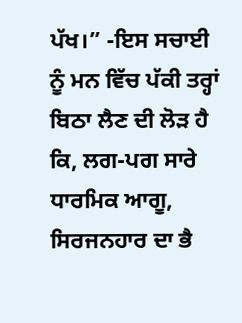ਪੱਖ।” -ਇਸ ਸਚਾਈ ਨੂੰ ਮਨ ਵਿੱਚ ਪੱਕੀ ਤਰ੍ਹਾਂ ਬਿਠਾ ਲੈਣ ਦੀ ਲੋੜ ਹੈ ਕਿ, ਲਗ-ਪਗ ਸਾਰੇ ਧਾਰਮਿਕ ਆਗੂ, ਸਿਰਜਨਹਾਰ ਦਾ ਭੈ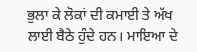ਭੁਲਾ ਕੇ ਲੋਕਾਂ ਦੀ ਕਮਾਈ ਤੇ ਅੱਖ ਲਾਈ ਬੈਠੇ ਹੁੰਦੇ ਹਨ। ਮਾਇਆ ਦੇ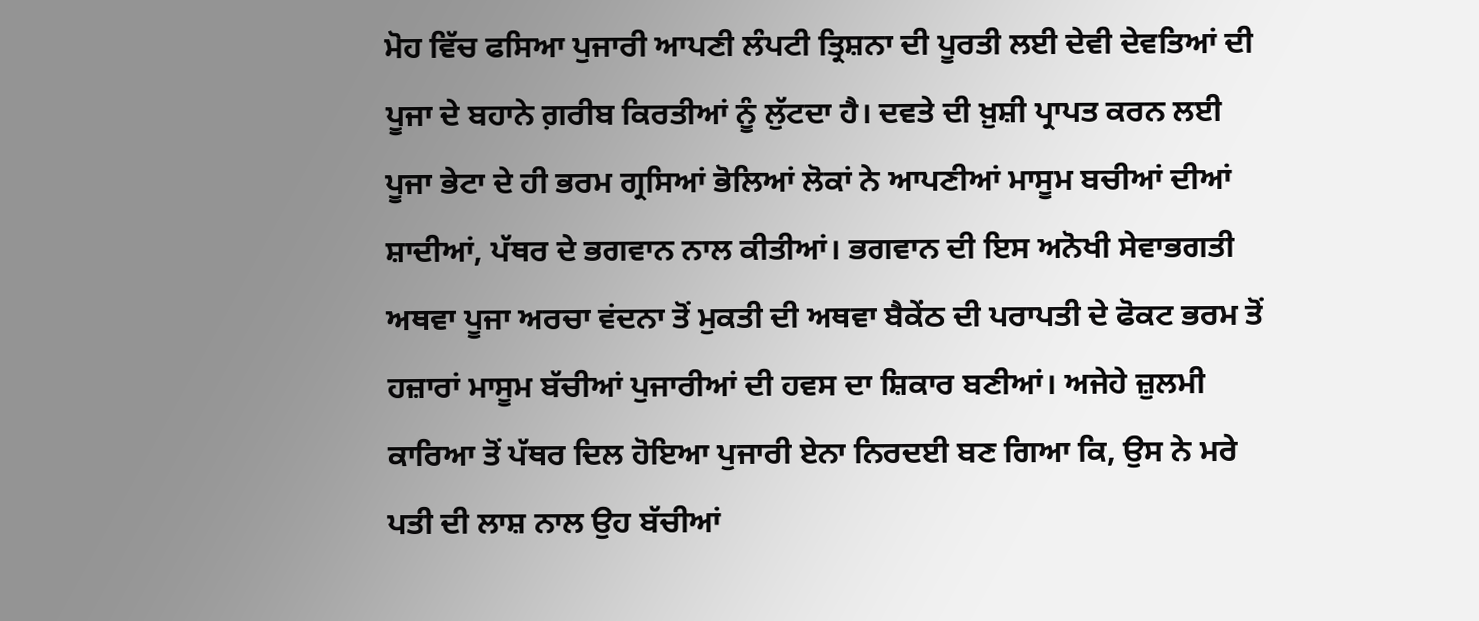ਮੋਹ ਵਿੱਚ ਫਸਿਆ ਪੁਜਾਰੀ ਆਪਣੀ ਲੰਪਟੀ ਤ੍ਰਿਸ਼ਨਾ ਦੀ ਪੂਰਤੀ ਲਈ ਦੇਵੀ ਦੇਵਤਿਆਂ ਦੀ ਪੂਜਾ ਦੇ ਬਹਾਨੇ ਗ਼ਰੀਬ ਕਿਰਤੀਆਂ ਨੂੰ ਲੁੱਟਦਾ ਹੈ। ਦਵਤੇ ਦੀ ਖ਼ੁਸ਼ੀ ਪ੍ਰਾਪਤ ਕਰਨ ਲਈ ਪੂਜਾ ਭੇਟਾ ਦੇ ਹੀ ਭਰਮ ਗ੍ਰਸਿਆਂ ਭੋਲਿਆਂ ਲੋਕਾਂ ਨੇ ਆਪਣੀਆਂ ਮਾਸੂਮ ਬਚੀਆਂ ਦੀਆਂ ਸ਼ਾਦੀਆਂ, ਪੱਥਰ ਦੇ ਭਗਵਾਨ ਨਾਲ ਕੀਤੀਆਂ। ਭਗਵਾਨ ਦੀ ਇਸ ਅਨੋਖੀ ਸੇਵਾਭਗਤੀ ਅਥਵਾ ਪੂਜਾ ਅਰਚਾ ਵਂਦਨਾ ਤੋਂ ਮੁਕਤੀ ਦੀ ਅਥਵਾ ਬੈਕੇਂਠ ਦੀ ਪਰਾਪਤੀ ਦੇ ਫੋਕਟ ਭਰਮ ਤੋਂ ਹਜ਼ਾਰਾਂ ਮਾਸੂਮ ਬੱਚੀਆਂ ਪੁਜਾਰੀਆਂ ਦੀ ਹਵਸ ਦਾ ਸ਼ਿਕਾਰ ਬਣੀਆਂ। ਅਜੇਹੇ ਜ਼ੁਲਮੀ ਕਾਰਿਆ ਤੋਂ ਪੱਥਰ ਦਿਲ ਹੋਇਆ ਪੁਜਾਰੀ ਏਨਾ ਨਿਰਦਈ ਬਣ ਗਿਆ ਕਿ, ਉਸ ਨੇ ਮਰੇ ਪਤੀ ਦੀ ਲਾਸ਼ ਨਾਲ ਉਹ ਬੱਚੀਆਂ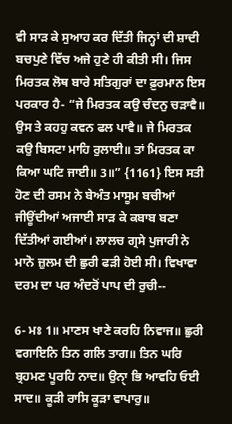ਵੀ ਸਾੜ ਕੇ ਸੁਆਹ ਕਰ ਦਿੱਤੀ ਜਿਨ੍ਹਾਂ ਦੀ ਸ਼ਾਦੀ ਬਚਪੁਣੇ ਵਿੱਚ ਅਜੇ ਹੁਣੇ ਹੀ ਕੀਤੀ ਸੀ। ਜਿਸ ਮਿਰਤਕ ਲੋਥ ਬਾਰੇ ਸਤਿਗੁਰਾਂ ਦਾ ਫ਼ੁਰਮਾਨ ਇਸ ਪਰਕਾਰ ਹੈ- “ਜੇ ਮਿਰਤਕ ਕਉ ਚੰਦਨੁ ਚੜਾਵੈ॥ ਉਸ ਤੇ ਕਹਹੁ ਕਵਨ ਫਲ ਪਾਵੈ॥ ਜੇ ਮਿਰਤਕ ਕਉ ਬਿਸਟਾ ਮਾਹਿ ਰੁਲਾਈ॥ ਤਾਂ ਮਿਰਤਕ ਕਾ ਕਿਆ ਘਟਿ ਜਾਈ॥ 3॥” {1161} ਇਸ ਸਤੀ ਹੋਣ ਦੀ ਰਸਮ ਨੇ ਬੇਅੰਤ ਮਾਸੂਮ ਬਚੀਆਂ ਜੀਊਂਦੀਆਂ ਅਜਾਈ ਸਾੜ ਕੇ ਕਬਾਬ ਬਣਾ ਦਿੱਤੀਆਂ ਗਈਆਂ। ਲਾਲਚ ਗ੍ਰਸੇ ਪੁਜਾਰੀ ਨੇ ਮਾਨੋ ਜ਼ੁਲਮ ਦੀ ਛੁਰੀ ਫੜੀ ਹੋਈ ਸੀ। ਵਿਖਾਵਾ ਦਰਮ ਦਾ ਪਰ ਅੰਦਰੋਂ ਪਾਪ ਦੀ ਰੁਚੀ--

6- ਮਃ 1॥ ਮਾਣਸ ਖਾਣੇ ਕਰਹਿ ਨਿਵਾਜ॥ ਛੁਰੀ ਵਗਾਇਨਿ ਤਿਨ ਗਲਿ ਤਾਗ॥ ਤਿਨ ਘਰਿ ਬ੍ਰਹਮਣ ਪੂਰਹਿ ਨਾਦ॥ ਉਨਾੑ ਭਿ ਆਵਹਿ ਓਈ ਸਾਦ॥ ਕੂੜੀ ਰਾਸਿ ਕੂੜਾ ਵਾਪਾਰੁ॥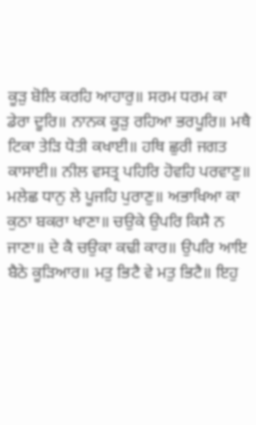ਕੂੜੁ ਬੋਲਿ ਕਰਹਿ ਆਹਾਰੁ॥ ਸਰਮ ਧਰਮ ਕਾ ਡੇਰਾ ਦੂਰਿ॥ ਨਾਨਕ ਕੂੜੁ ਰਹਿਆ ਭਰਪੂਰਿ॥ ਮਥੈ ਟਿਕਾ ਤੇੜਿ ਧੋਤੀ ਕਖਾਈ॥ ਹਥਿ ਛੁਰੀ ਜਗਤ ਕਾਸਾਈ॥ ਨੀਲ ਵਸਤ੍ਰ ਪਹਿਰਿ ਹੋਵਹਿ ਪਰਵਾਣੁ॥ ਮਲੇਛ ਧਾਨੁ ਲੇ ਪੂਜਹਿ ਪੁਰਾਣੁ॥ ਅਭਾਖਿਆ ਕਾ ਕੁਠਾ ਬਕਰਾ ਖਾਣਾ॥ ਚਉਕੇ ਉਪਰਿ ਕਿਸੈ ਨ ਜਾਣਾ॥ ਦੇ ਕੈ ਚਉਕਾ ਕਢੀ ਕਾਰ॥ ਉਪਰਿ ਆਇ ਬੈਠੇ ਕੂੜਿਆਰ॥ ਮਤੁ ਭਿਟੈ ਵੇ ਮਤੁ ਭਿਟੈ॥ ਇਹੁ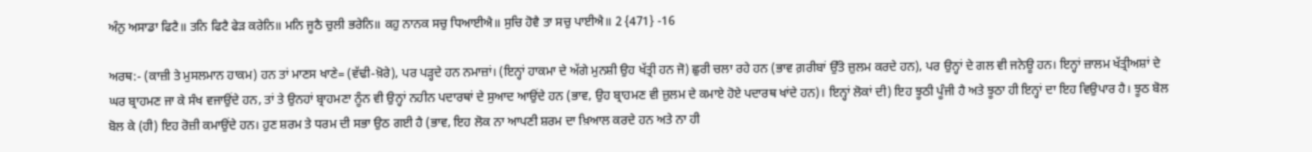ਅੰਨੁ ਅਸਾਡਾ ਫਿਟੈ॥ ਤਨਿ ਫਿਟੈ ਫੇੜ ਕਰੇਨਿ॥ ਮਨਿ ਜੂਠੈ ਚੁਲੀ ਭਰੇਨਿ॥ ਕਹੁ ਨਾਨਕ ਸਚੁ ਧਿਆਈਐ॥ ਸੁਚਿ ਹੋਵੈ ਤਾ ਸਚੁ ਪਾਈਐ॥ 2 {471} -16

ਅਰਥ:- (ਕਾਜ਼ੀ ਤੇ ਮੁਸਲਮਾਨ ਹਾਕਮ) ਹਨ ਤਾਂ ਮਾਣਸ ਖਾਣੇ= (ਵੱਢੀ-ਖ਼ੋਰੇ), ਪਰ ਪੜ੍ਹਦੇ ਹਨ ਨਮਾਜ਼ਾਂ। (ਇਨ੍ਹਾਂ ਹਾਕਮਾ ਦੇ ਅੱਗੇ ਮੁਨਸ਼ੀ ਉਹ ਖੱਤ੍ਰੀ ਹਨ ਜੋ) ਛੁਰੀ ਚਲਾ ਰਹੇ ਹਨ (ਭਾਵ ਗ਼ਰੀਬਾਂ ਉੱਤੇ ਜ਼ੁਲਮ ਕਰਦੇ ਹਨ), ਪਰ ਉਨ੍ਹਾਂ ਦੇ ਗਲ ਵੀ ਜਨੇਊ ਹਨ। ਇਨ੍ਹਾਂ ਜ਼ਾਲਮ ਖੱਤ੍ਰੀਅਸ਼ਾਂ ਦੇ ਘਰ ਬ੍ਰਾਹਮਣ ਜਾ ਕੇ ਸੰਖ ਵਜਾਉਂਦੇ ਹਨ, ਤਾਂ ਤੇ ਉਨਹਾਂ ਬ੍ਰਾਹਮਣਾ ਨੂੰਨ ਵੀ ਉਨ੍ਹਾਂ ਨਹੀਨ ਪਦਾਰਥਾਂ ਦੇ ਸੁਆਦ ਆਉਂਦੇ ਹਨ (ਭਾਵ, ਉਹ ਬ੍ਰਾਹਮਣ ਵੀ ਜ਼ੁਲਮ ਦੇ ਕਮਾਏ ਹੋਏ ਪਦਾਰਥ ਖਾਂਦੇ ਹਨ)। ਇਨ੍ਹਾਂ ਲੋਕਾਂ ਦੀ) ਇਹ ਝੂਠੀ ਪੂੰਜੀ ਹੈ ਅਤੇ ਝੂਠਾ ਹੀ ਇਨ੍ਹਾਂ ਦਾ ਇਹ ਵਿਉਪਾਰ ਹੈ। ਝੂਠ ਬੋਲ ਬੋਲ ਕੇ (ਹੀ) ਇਹ ਰੋਜ਼ੀ ਕਮਾਉਂਦੇ ਹਨ। ਹੁਣ ਸ਼ਰਮ ਤੇ ਧਰਮ ਦੀ ਸਭਾ ਉਠ ਗਈ ਹੈ (ਭਾਵ, ਇਹ ਲੋਕ ਨਾ ਆਪਣੀ ਸ਼ਰਮ ਦਾ ਖ਼ਿਆਲ ਕਰਦੇ ਹਨ ਅਤੇ ਨਾ ਹੀ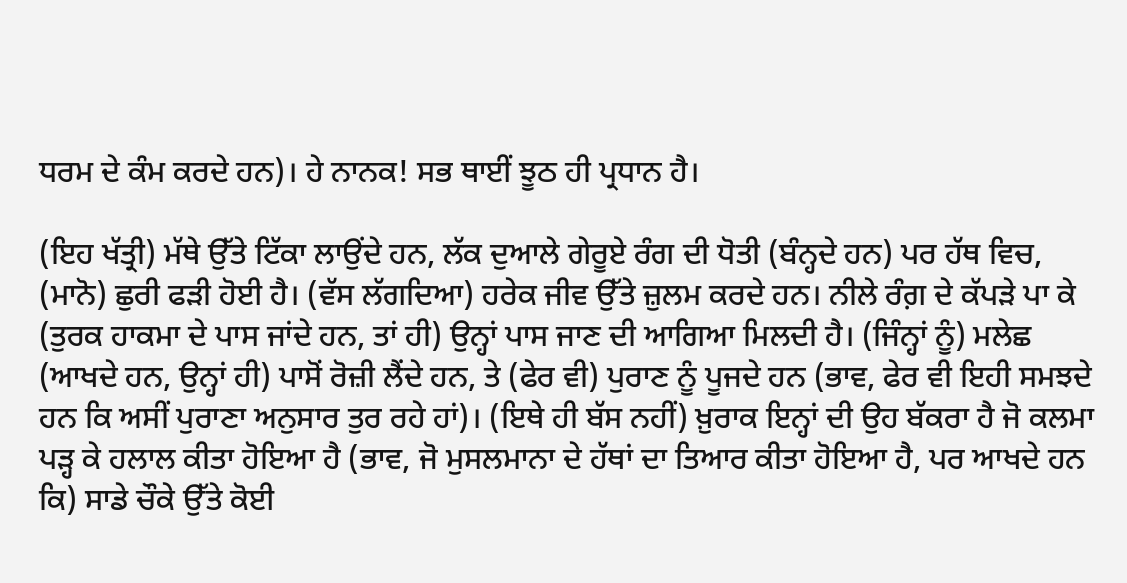ਧਰਮ ਦੇ ਕੰਮ ਕਰਦੇ ਹਨ)। ਹੇ ਨਾਨਕ! ਸਭ ਥਾਈਂ ਝੂਠ ਹੀ ਪ੍ਰਧਾਨ ਹੈ।

(ਇਹ ਖੱਤ੍ਰੀ) ਮੱਥੇ ਉੱਤੇ ਟਿੱਕਾ ਲਾਉਂਦੇ ਹਨ, ਲੱਕ ਦੁਆਲੇ ਗੇਰੂਏ ਰੰਗ ਦੀ ਧੋਤੀ (ਬੰਨ੍ਹਦੇ ਹਨ) ਪਰ ਹੱਥ ਵਿਚ, (ਮਾਨੋ) ਛੁਰੀ ਫੜੀ ਹੋਈ ਹੈ। (ਵੱਸ ਲੱਗਦਿਆ) ਹਰੇਕ ਜੀਵ ਉੱਤੇ ਜ਼ੁਲਮ ਕਰਦੇ ਹਨ। ਨੀਲੇ ਰੰਗ਼ ਦੇ ਕੱਪੜੇ ਪਾ ਕੇ (ਤੁਰਕ ਹਾਕਮਾ ਦੇ ਪਾਸ ਜਾਂਦੇ ਹਨ, ਤਾਂ ਹੀ) ਉਨ੍ਹਾਂ ਪਾਸ ਜਾਣ ਦੀ ਆਗਿਆ ਮਿਲਦੀ ਹੈ। (ਜਿੰਨ੍ਹਾਂ ਨੂੰ) ਮਲੇਛ (ਆਖਦੇ ਹਨ, ਉਨ੍ਹਾਂ ਹੀ) ਪਾਸੋਂ ਰੋਜ਼ੀ ਲੈਂਦੇ ਹਨ, ਤੇ (ਫੇਰ ਵੀ) ਪੁਰਾਣ ਨੂੰ ਪੂਜਦੇ ਹਨ (ਭਾਵ, ਫੇਰ ਵੀ ਇਹੀ ਸਮਝਦੇ ਹਨ ਕਿ ਅਸੀਂ ਪੁਰਾਣਾ ਅਨੁਸਾਰ ਤੁਰ ਰਹੇ ਹਾਂ)। (ਇਥੇ ਹੀ ਬੱਸ ਨਹੀਂ) ਖ਼ੁਰਾਕ ਇਨ੍ਹਾਂ ਦੀ ਉਹ ਬੱਕਰਾ ਹੈ ਜੋ ਕਲਮਾ ਪੜ੍ਹ ਕੇ ਹਲਾਲ ਕੀਤਾ ਹੋਇਆ ਹੈ (ਭਾਵ, ਜੋ ਮੁਸਲਮਾਨਾ ਦੇ ਹੱਥਾਂ ਦਾ ਤਿਆਰ ਕੀਤਾ ਹੋਇਆ ਹੈ, ਪਰ ਆਖਦੇ ਹਨ ਕਿ) ਸਾਡੇ ਚੌਕੇ ਉੱਤੇ ਕੋਈ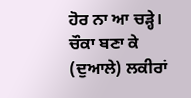ਹੋਰ ਨਾ ਆ ਚੜ੍ਹੇ। ਚੌਕਾ ਬਣਾ ਕੇ (ਦੁਆਲੇ) ਲਕੀਰਾਂ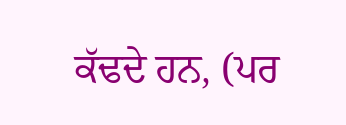ਕੱਢਦੇ ਹਨ, (ਪਰ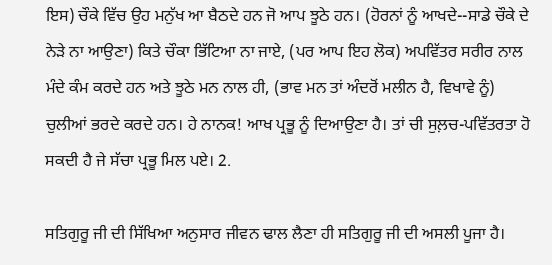ਇਸ) ਚੌਕੇ ਵਿੱਚ ਉਹ ਮਨੁੱਖ ਆ ਬੈਠਦੇ ਹਨ ਜੋ ਆਪ ਝੂਠੇ ਹਨ। (ਹੋਰਨਾਂ ਨੂੰ ਆਖਦੇ--ਸਾਡੇ ਚੌਕੇ ਦੇ ਨੇੜੇ ਨਾ ਆਉਣਾ) ਕਿਤੇ ਚੌਕਾ ਭਿੱਟਿਆ ਨਾ ਜਾਏ, (ਪਰ ਆਪ ਇਹ ਲੋਕ) ਅਪਵਿੱਤਰ ਸਰੀਰ ਨਾਲ ਮੰਦੇ ਕੰਮ ਕਰਦੇ ਹਨ ਅਤੇ ਝੂਠੇ ਮਨ ਨਾਲ ਹੀ, (ਭਾਵ ਮਨ ਤਾਂ ਅੰਦਰੋਂ ਮਲੀਨ ਹੈ, ਵਿਖਾਵੇ ਨੂੰ) ਚੁਲੀਆਂ ਭਰਦੇ ਕਰਦੇ ਹਨ। ਹੇ ਨਾਨਕ! ਆਖ ਪ੍ਰਭੂ ਨੂੰ ਦਿਆਉਣਾ ਹੈ। ਤਾਂ ਚੀ ਸੁਲ਼ਚ-ਪਵਿੱਤਰਤਾ ਹੋ ਸਕਦੀ ਹੈ ਜੇ ਸੱਚਾ ਪ੍ਰਭੂ ਮਿਲ ਪਏ। 2.

ਸਤਿਗੁਰੂ ਜੀ ਦੀ ਸਿੱਖਿਆ ਅਨੁਸਾਰ ਜੀਵਨ ਢਾਲ ਲੈਣਾ ਹੀ ਸਤਿਗੁਰੂ ਜੀ ਦੀ ਅਸਲੀ ਪੂਜਾ ਹੈ।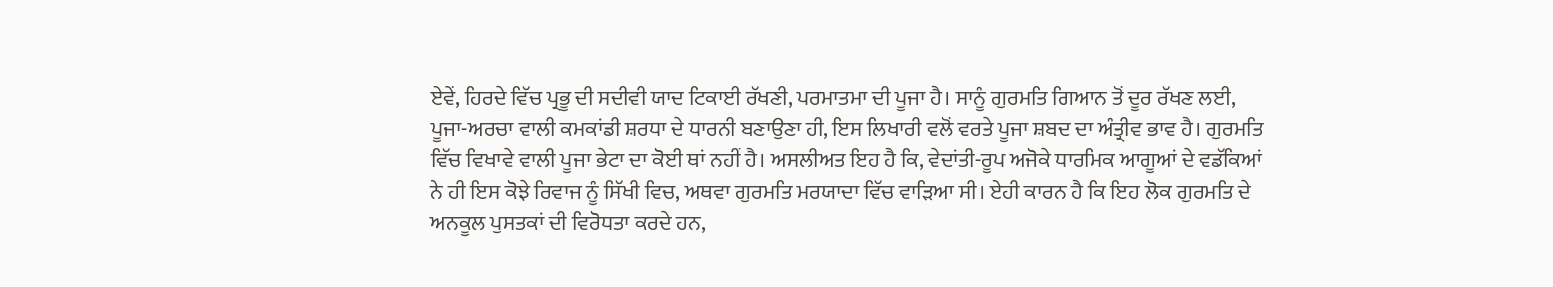ਏਵੇਂ, ਹਿਰਦੇ ਵਿੱਚ ਪ੍ਰਭੂ ਦੀ ਸਦੀਵੀ ਯਾਦ ਟਿਕਾਈ ਰੱਖਣੀ, ਪਰਮਾਤਮਾ ਦੀ ਪੂਜਾ ਹੈ। ਸਾਨੂੰ ਗੁਰਮਤਿ ਗਿਆਨ ਤੋਂ ਦੂਰ ਰੱਖਣ ਲਈ, ਪੂਜਾ-ਅਰਚਾ ਵਾਲੀ ਕਮਕਾਂਡੀ ਸ਼ਰਧਾ ਦੇ ਧਾਰਨੀ ਬਣਾਉਣਾ ਹੀ, ਇਸ ਲਿਖਾਰੀ ਵਲੋਂ ਵਰਤੇ ਪੂਜਾ ਸ਼ਬਦ ਦਾ ਅੰਤ੍ਰੀਵ ਭਾਵ ਹੈ। ਗੁਰਮਤਿ ਵਿੱਚ ਵਿਖਾਵੇ ਵਾਲੀ ਪੂਜਾ ਭੇਟਾ ਦਾ ਕੋਈ ਥਾਂ ਨਹੀਂ ਹੈ। ਅਸਲੀਅਤ ਇਹ ਹੈ ਕਿ, ਵੇਦਾਂਤੀ-ਰੂਪ ਅਜੋਕੇ ਧਾਰਮਿਕ ਆਗੂਆਂ ਦੇ ਵਡੱਕਿਆਂ ਨੇ ਹੀ ਇਸ ਕੋਝੇ ਰਿਵਾਜ ਨੂੰ ਸਿੱਖੀ ਵਿਚ, ਅਥਵਾ ਗੁਰਮਤਿ ਮਰਯਾਦਾ ਵਿੱਚ ਵਾੜਿਆ ਸੀ। ਏਹੀ ਕਾਰਨ ਹੈ ਕਿ ਇਹ ਲੋਕ ਗੁਰਮਤਿ ਦੇ ਅਨਕੂਲ ਪੁਸਤਕਾਂ ਦੀ ਵਿਰੋਧਤਾ ਕਰਦੇ ਹਨ,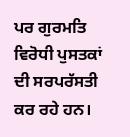ਪਰ ਗੁਰਮਤਿ ਵਿਰੋਧੀ ਪੁਸਤਕਾਂ ਦੀ ਸਰਪਰੱਸਤੀ ਕਰ ਰਹੇ ਹਨ।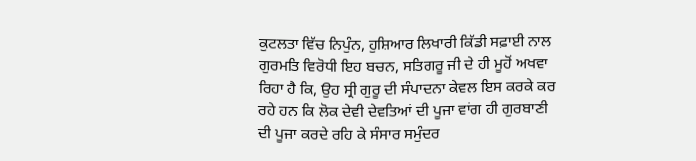ਕੁਟਲਤਾ ਵਿੱਚ ਨਿਪੁੰਨ, ਹੁਸ਼ਿਆਰ ਲਿਖਾਰੀ ਕਿੱਡੀ ਸਫ਼ਾਈ ਨਾਲ ਗੁਰਮਤਿ ਵਿਰੋਧੀ ਇਹ ਬਚਨ, ਸਤਿਗਰੂ ਜੀ ਦੇ ਹੀ ਮੂਹੋਂ ਅਖਵਾ ਰਿਹਾ ਹੈ ਕਿ, ਉਹ ਸ੍ਰੀ ਗੁਰੂ ਦੀ ਸੰਪਾਦਨਾ ਕੇਵਲ ਇਸ ਕਰਕੇ ਕਰ ਰਹੇ ਹਨ ਕਿ ਲੋਕ ਦੇਵੀ ਦੇਵਤਿਆਂ ਦੀ ਪੂਜਾ ਵਾਂਗ ਹੀ ਗੁਰਬਾਣੀ ਦੀ ਪੂਜਾ ਕਰਦੇ ਰਹਿ ਕੇ ਸੰਸਾਰ ਸਮੁੰਦਰ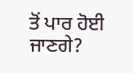ਤੋਂ ਪਾਰ ਹੋਈ ਜਾਣਗੇ?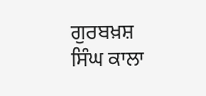ਗੁਰਬਖ਼ਸ਼ ਸਿੰਘ ਕਾਲਾ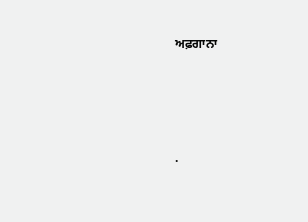ਅਫ਼ਗਾਨਾ




.